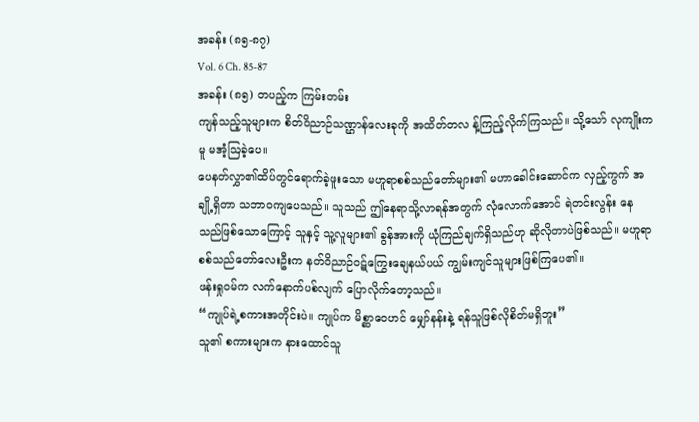အခန်း (၈၅-၈၇)
Vol. 6 Ch. 85-87
အခန်း (၈၅) တပည့်က ကြမ်းတမ်း
ကျန်သည့်သူများက စိတ်ဝိညာဉ်သဏ္ဌာန်လေးခုကို အထိတ်တလ န့်ကြည့်လိုက်ကြသည်။ သို့သော် လုကျိုးကမူ မအံ့ဩခဲ့ပေ။
ပေနတ်လွှာ၏ထိပ်တွင်ရောက်ခဲ့ဖူးသော မဟူရာစစ်သည်တော်များ၏ မဟာခေါင်းဆောင်က လှည့်ကွက် အချို့ရှိတာ သဘာဝကျပေသည်။ သူသည် ဤနေရာသို့လာရန်အတွက် လုံလောက်အောင် ရဲတင်းလွန်း နေသည်ဖြစ်သောကြောင့် သူနှင့် သူ့လူများ၏ ခွန်အားကို ယုံကြည်ချက်ရှိသည်ဟု ဆိုလိုတာပဲဖြစ်သည်။ မဟူရာစစ်သည်တော်လေးဦးက နတ်ဝိညာဉ်ဝဋ်ကြွေးချေနယ်ပယ် ကျွမ်းကျင်သူများဖြစ်ကြပေ၏။
ဖန်းရှုဝမ်က လက်နောက်ပစ်လျက် ပြောလိုက်တော့သည်။
“ကျုပ်ရဲ့စကားအတိုင်းပဲ။ ကျုပ်က မိစ္ဆာဝေဟင် မျှော်နန်းနဲ့ ရန်သူဖြစ်လိုစိတ်မရှိဘူး”
သူ၏ စကားများက နားထောင်သူ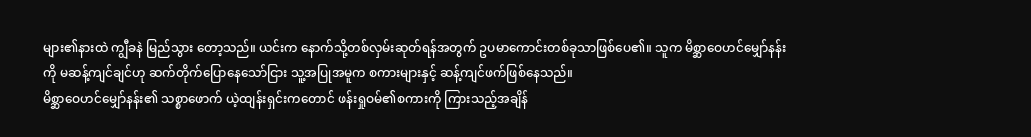များ၏နားထဲ ကျွီခနဲ မြည်သွား တော့သည်။ ယင်းက နောက်သို့တစ်လှမ်းဆုတ်ရန်အတွက် ဥပမာကောင်းတစ်ခုသာဖြစ်ပေ၏။ သူက မိစ္ဆာဝေဟင်မျှော်နန်းကို မဆန့်ကျင်ချင်ဟု ဆက်တိုက်ပြောနေသော်ငြား သူ့အပြုအမူက စကားများနှင့် ဆန့်ကျင်ဖက်ဖြစ်နေသည်။
မိစ္ဆာဝေဟင်မျှော်နန်း၏ သစ္စာဖောက် ယဲ့ထျန်းရှင်းကတောင် ဖန်းရှုဝမ်၏စကားကို ကြားသည့်အချိန်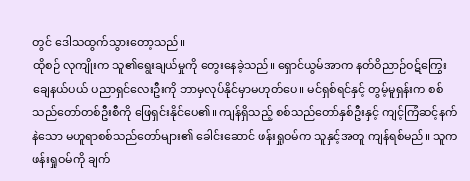တွင် ဒေါသထွက်သွားတော့သည်။
ထိုစဉ် လုကျိုးက သူ၏ရွေးချယ်မှုကို တွေးနေခဲ့သည်။ ရှောင်ယွမ်အာက နတ်ဝိညာဉ်ဝဋ်ကြွေးချေနယ်ပယ် ပညာရှင်လေးဦးကို ဘာမှလုပ်နိုင်မှာမဟုတ်ပေ။ မင်ရှစ်ရင်နှင့် တွမ့်မူရှန်းက စစ်သည်တော်တစ်ဦးစီကို ဖြေရှင်းနိုင်ပေ၏။ ကျန်ရှိသည့် စစ်သည်တော်နှစ်ဦးနှင့် ကျင့်ကြံဆင့်နက်နဲသော မဟူရာစစ်သည်တော်များ၏ ခေါင်းဆောင် ဖန်းရှုဝမ်က သူနှင့်အတူ ကျန်ရစ်မည်။ သူက ဖန်းရှုဝမ်ကို ချက်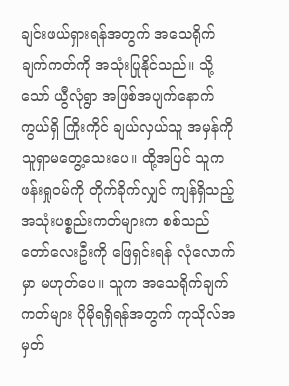ချင်းဖယ်ရှားရန်အတွက် အသေရိုက်ချက်ကတ်ကို အသုံးပြုနိုင်သည်။ သို့သော် ယွီလုံရွာ အဖြစ်အပျက်နောက်ကွယ်ရှိ ကြိုးကိုင် ချယ်လှယ်သူ အမှန်ကို သူရှာမတွေ့သေးပေ။ ထို့အပြင် သူက ဖန်းရှုဝမ်ကို တိုက်ခိုက်လျှင် ကျန်ရှိသည့် အသုံးပစ္စည်းကတ်များက စစ်သည်တော်လေးဦးကို ဖြေရှင်းရန် လုံလောက်မှာ မဟုတ်ပေ။ သူက အသေရိုက်ချက်ကတ်များ ပိုမိုရရှိရန်အတွက် ကုသိုလ်အမှတ်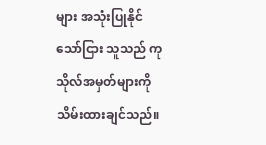များ အသုံးပြုနိုင်သော်ငြား သူသည် ကုသိုလ်အမှတ်များကို သိမ်းထားချင်သည်။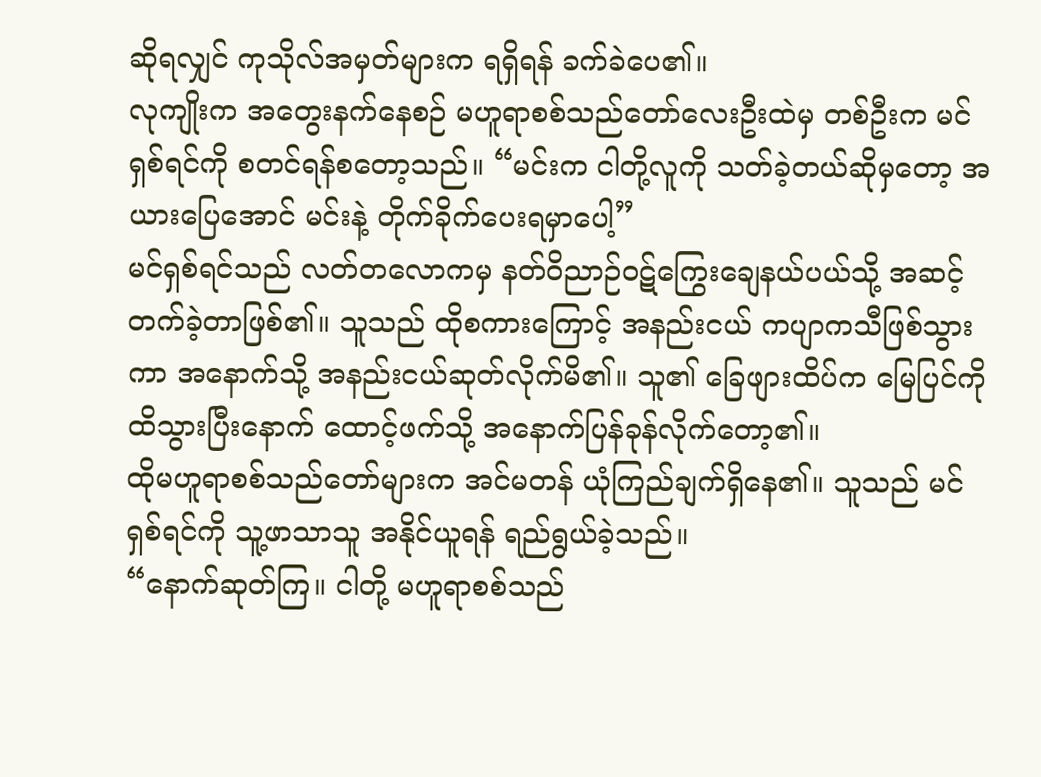ဆိုရလျှင် ကုသိုလ်အမှတ်များက ရရှိရန် ခက်ခဲပေ၏။
လုကျိုးက အတွေးနက်နေစဉ် မဟူရာစစ်သည်တော်လေးဦးထဲမှ တစ်ဦးက မင်ရှစ်ရင်ကို စတင်ရန်စတော့သည်။ “မင်းက ငါတို့လူကို သတ်ခဲ့တယ်ဆိုမှတော့ အယားပြေအောင် မင်းနဲ့ တိုက်ခိုက်ပေးရမှာပေါ့”
မင်ရှစ်ရင်သည် လတ်တလောကမှ နတ်ဝိညာဉ်ဝဋ်ကြွေးချေနယ်ပယ်သို့ အဆင့်တက်ခဲ့တာဖြစ်၏။ သူသည် ထိုစကားကြောင့် အနည်းငယ် ကပျာကသီဖြစ်သွားကာ အနောက်သို့ အနည်းငယ်ဆုတ်လိုက်မိ၏။ သူ၏ ခြေဖျားထိပ်က မြေပြင်ကို ထိသွားပြီးနောက် ထောင့်ဖက်သို့ အနောက်ပြန်ခုန်လိုက်တော့၏။
ထိုမဟူရာစစ်သည်တော်များက အင်မတန် ယုံကြည်ချက်ရှိနေ၏။ သူသည် မင်ရှစ်ရင်ကို သူ့ဖာသာသူ အနိုင်ယူရန် ရည်ရွယ်ခဲ့သည်။
“နောက်ဆုတ်ကြ။ ငါတို့ မဟူရာစစ်သည်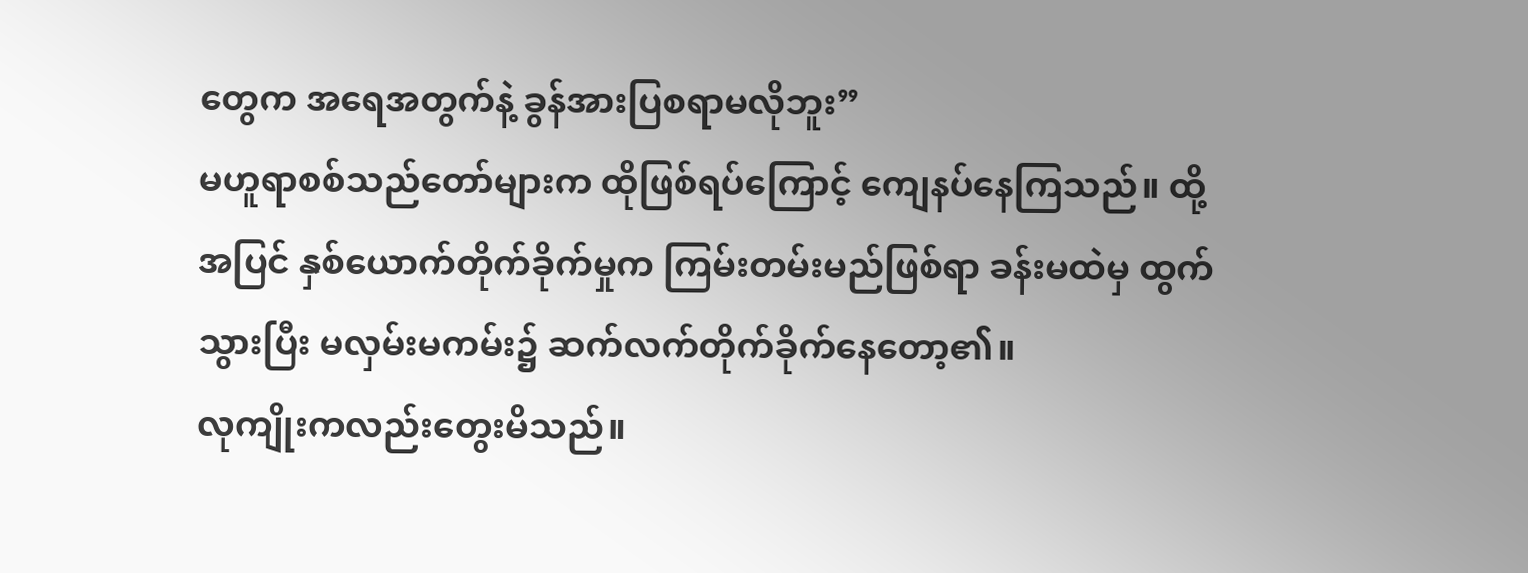တွေက အရေအတွက်နဲ့ ခွန်အားပြစရာမလိုဘူး”
မဟူရာစစ်သည်တော်များက ထိုဖြစ်ရပ်ကြောင့် ကျေနပ်နေကြသည်။ ထို့အပြင် နှစ်ယောက်တိုက်ခိုက်မှုက ကြမ်းတမ်းမည်ဖြစ်ရာ ခန်းမထဲမှ ထွက်သွားပြီး မလှမ်းမကမ်း၌ ဆက်လက်တိုက်ခိုက်နေတော့၏။
လုကျိုးကလည်းတွေးမိသည်။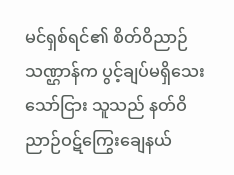မင်ရှစ်ရင်၏ စိတ်ဝိညာဉ်သဏ္ဌာန်က ပွင့်ချပ်မရှိသေးသော်ငြား သူသည် နတ်ဝိညာဉ်ဝဋ်ကြွေးချေနယ်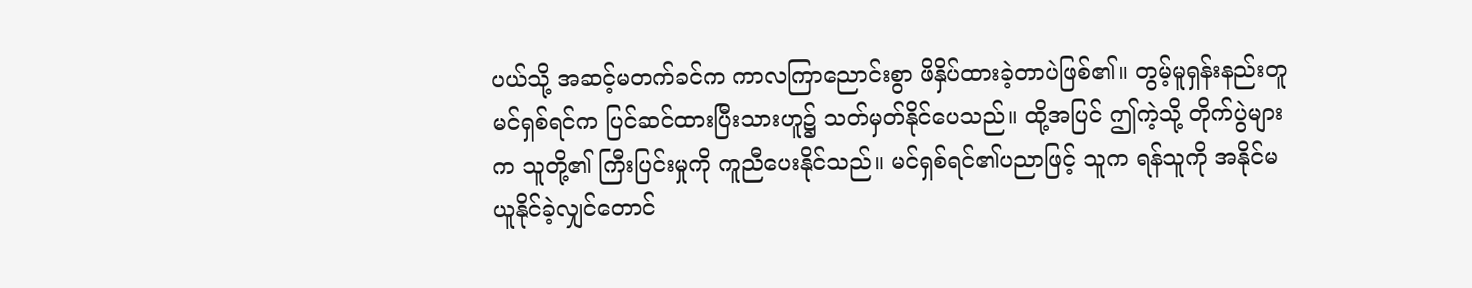ပယ်သို့ အဆင့်မတက်ခင်က ကာလကြာညောင်းစွာ ဖိနှိပ်ထားခဲ့တာပဲဖြစ်၏။ တွမ့်မူရှန်းနည်းတူ မင်ရှစ်ရင်က ပြင်ဆင်ထားပြီးသားဟူ၌ သတ်မှတ်နိုင်ပေသည်။ ထို့အပြင် ဤကဲ့သို့ တိုက်ပွဲများက သူတို့၏ ကြီးပြင်းမှုကို ကူညီပေးနိုင်သည်။ မင်ရှစ်ရင်၏ပညာဖြင့် သူက ရန်သူကို အနိုင်မယူနိုင်ခဲ့လျှင်တောင်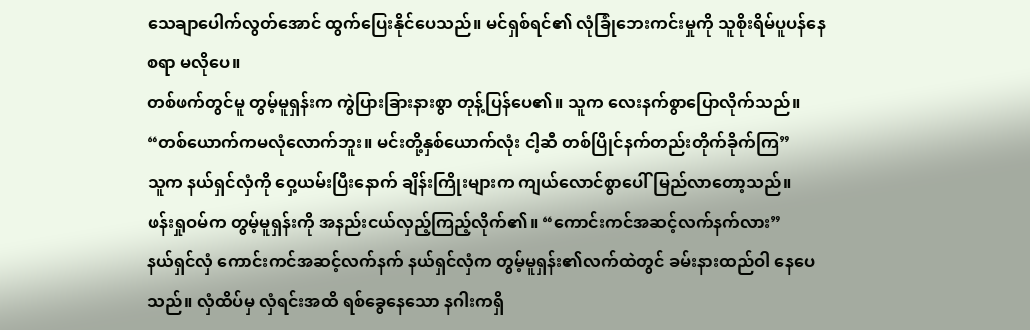သေချာပေါက်လွတ်အောင် ထွက်ပြေးနိုင်ပေသည်။ မင်ရှစ်ရင်၏ လုံခြုံဘေးကင်းမှုကို သူစိုးရိမ်ပူပန်နေစရာ မလိုပေ။
တစ်ဖက်တွင်မူ တွမ့်မူရှန်းက ကွဲပြားခြားနားစွာ တုန့်ပြန်ပေ၏။ သူက လေးနက်စွာပြောလိုက်သည်။
“တစ်ယောက်ကမလုံလောက်ဘူး။ မင်းတို့နှစ်ယောက်လုံး ငါ့ဆီ တစ်ပြိုင်နက်တည်းတိုက်ခိုက်ကြ”
သူက နယ်ရှင်လှံကို ဝှေ့ယမ်းပြီးနောက် ချိန်းကြိုးများက ကျယ်လောင်စွာပေါ်မြည်လာတော့သည်။
ဖန်းရှုဝမ်က တွမ့်မူရှန်းကို အနည်းငယ်လှည့်ကြည့်လိုက်၏။ “ကောင်းကင်အဆင့်လက်နက်လား”
နယ်ရှင်လှံ ကောင်းကင်အဆင့်လက်နက် နယ်ရှင်လှံက တွမ့်မူရှန်း၏လက်ထဲတွင် ခမ်းနားထည်ဝါ နေပေသည်။ လှံထိပ်မှ လှံရင်းအထိ ရစ်ခွေနေသော နဂါးကရှိ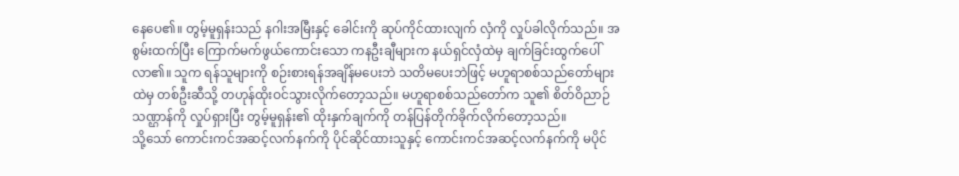နေပေ၏။ တွမ့်မူရှန်းသည် နဂါးအမြီးနှင့် ခေါင်းကို ဆုပ်ကိုင်ထားလျက် လှံကို လှုပ်ခါလိုက်သည်။ အစွမ်းထက်ပြီး ကြောက်မက်ဖွယ်ကောင်းသော ကနဦးချီများက နယ်ရှင်လှံထဲမှ ချက်ခြင်းထွက်ပေါ်လာ၏။ သူက ရန်သူများကို စဉ်းစားရန်အချိန်မပေးဘဲ သတိမပေးဘဲဖြင့် မဟူရာစစ်သည်တော်များထဲမှ တစ်ဦးဆီသို့ တဟုန်ထိုးဝင်သွားလိုက်တော့သည်။ မဟူရာစစ်သည်တော်က သူ၏ စိတ်ဝိညာဉ်သဏ္ဌာန်ကို လှုပ်ရှားပြီး တွမ့်မူရှန်း၏ ထိုးနှက်ချက်ကို တန်ပြန်တိုက်ခိုက်လိုက်တော့သည်။
သို့သော် ကောင်းကင်အဆင့်လက်နက်ကို ပိုင်ဆိုင်ထားသူနှင့် ကောင်းကင်အဆင့်လက်နက်ကို မပိုင်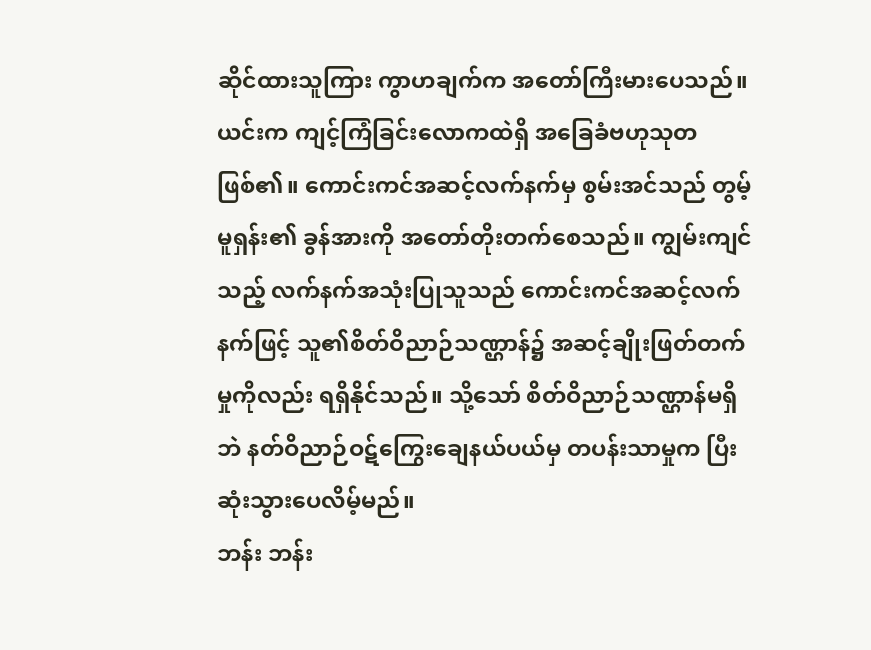ဆိုင်ထားသူကြား ကွာဟချက်က အတော်ကြီးမားပေသည်။ ယင်းက ကျင့်ကြံခြင်းလောကထဲရှိ အခြေခံဗဟုသုတဖြစ်၏။ ကောင်းကင်အဆင့်လက်နက်မှ စွမ်းအင်သည် တွမ့်မူရှန်း၏ ခွန်အားကို အတော်တိုးတက်စေသည်။ ကျွမ်းကျင်သည့် လက်နက်အသုံးပြုသူသည် ကောင်းကင်အဆင့်လက်နက်ဖြင့် သူ၏စိတ်ဝိညာဉ်သဏ္ဌာန်၌ အဆင့်ချိုးဖြတ်တက်မှုကိုလည်း ရရှိနိုင်သည်။ သို့သော် စိတ်ဝိညာဉ်သဏ္ဌာန်မရှိဘဲ နတ်ဝိညာဉ်ဝဋ်ကြွေးချေနယ်ပယ်မှ တပန်းသာမှုက ပြီးဆုံးသွားပေလိမ့်မည်။
ဘန်း ဘန်း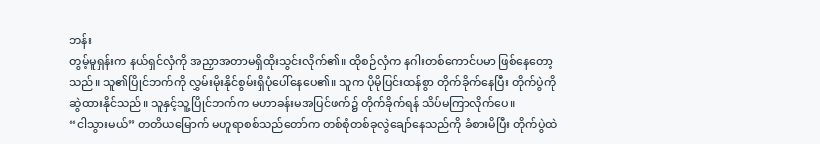ဘန်း
တွမ့်မူရှန်းက နယ်ရှင်လှံကို အညှာအတာမရှိထိုးသွင်းလိုက်၏။ ထိုစဉ်လှံက နဂါးတစ်ကောင်ပမာ ဖြစ်နေတော့သည်။ သူ၏ပြိုင်ဘက်ကို လွှမ်းမိုးနိုင်စွမ်းရှိပုံပေါ်နေပေ၏။ သူက ပိုမိုပြင်းထန်စွာ တိုက်ခိုက်နေပြီး တိုက်ပွဲကို ဆွဲထားနိုင်သည်။ သူနှင့်သူ့ပြိုင်ဘက်က မဟာခန်းမအပြင်ဖက်၌ တိုက်ခိုက်ရန် သိပ်မကြာလိုက်ပေ။
“ငါသွားမယ်” တတိယမြောက် မဟူရာစစ်သည်တော်က တစ်စုံတစ်ခုလွဲချော်နေသည်ကို ခံစားမိပြီး တိုက်ပွဲထဲ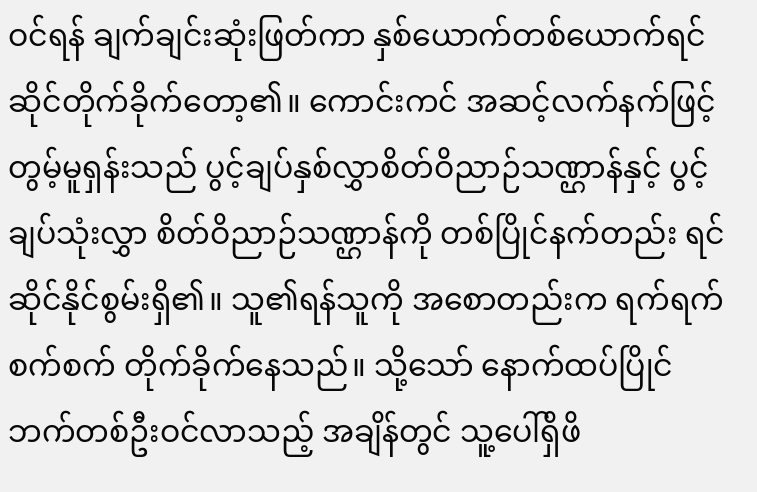ဝင်ရန် ချက်ချင်းဆုံးဖြတ်ကာ နှစ်ယောက်တစ်ယောက်ရင်ဆိုင်တိုက်ခိုက်တော့၏။ ကောင်းကင် အဆင့်လက်နက်ဖြင့် တွမ့်မူရှန်းသည် ပွင့်ချပ်နှစ်လွှာစိတ်ဝိညာဉ်သဏ္ဌာန်နှင့် ပွင့်ချပ်သုံးလွှာ စိတ်ဝိညာဉ်သဏ္ဌာန်ကို တစ်ပြိုင်နက်တည်း ရင်ဆိုင်နိုင်စွမ်းရှိ၏။ သူ၏ရန်သူကို အစောတည်းက ရက်ရက်စက်စက် တိုက်ခိုက်နေသည်။ သို့သော် နောက်ထပ်ပြိုင်ဘက်တစ်ဦးဝင်လာသည့် အချိန်တွင် သူ့ပေါ်ရှိဖိ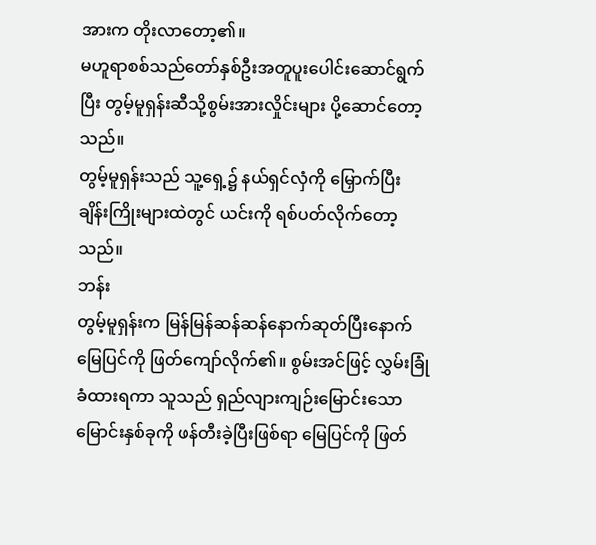အားက တိုးလာတော့၏။
မဟူရာစစ်သည်တော်နှစ်ဦးအတူပူးပေါင်းဆောင်ရွက်ပြီး တွမ့်မူရှန်းဆီသို့စွမ်းအားလှိုင်းများ ပို့ဆောင်တော့ သည်။
တွမ့်မူရှန်းသည် သူ့ရှေ့၌ နယ်ရှင်လှံကို မြှောက်ပြီး ချိန်းကြိုးများထဲတွင် ယင်းကို ရစ်ပတ်လိုက်တော့သည်။
ဘန်း
တွမ့်မူရှန်းက မြန်မြန်ဆန်ဆန်နောက်ဆုတ်ပြီးနောက် မြေပြင်ကို ဖြတ်ကျော်လိုက်၏။ စွမ်းအင်ဖြင့် လွှမ်းခြုံခံထားရကာ သူသည် ရှည်လျားကျဉ်းမြောင်းသော မြောင်းနှစ်ခုကို ဖန်တီးခဲ့ပြီးဖြစ်ရာ မြေပြင်ကို ဖြတ်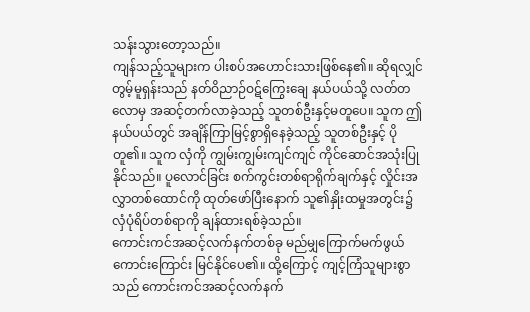သန်းသွားတော့သည်။
ကျန်သည့်သူများက ပါးစပ်အဟောင်းသားဖြစ်နေ၏။ ဆိုရလျှင် တွမ့်မူရှန်းသည် နတ်ဝိညာဉ်ဝဋ်ကြွေးချေ နယ်ပယ်သို့ လတ်တလောမှ အဆင့်တက်လာခဲ့သည့် သူတစ်ဦးနှင့်မတူပေ။ သူက ဤနယ်ပယ်တွင် အချိန်ကြာမြင့်စွာရှိနေခဲ့သည့် သူတစ်ဦးနှင့် ပိုတူ၏။ သူက လှံကို ကျွမ်းကျွမ်းကျင်ကျင် ကိုင်ဆောင်အသုံးပြုနိုင်သည်။ ပူလောင်ခြင်း စက်ကွင်းတစ်ရာရိုက်ချက်နှင့် လှိုင်းအလွှာတစ်ထောင်ကို ထုတ်ဖော်ပြီးနောက် သူ၏နှိုးထမှုအတွင်း၌ လှံပုံရိပ်တစ်ရာကို ချန်ထားရစ်ခဲ့သည်။
ကောင်းကင်အဆင့်လက်နက်တစ်ခု မည်မျှကြောက်မက်ဖွယ်ကောင်းကြောင်း မြင်နိုင်ပေ၏။ ထို့ကြောင့် ကျင့်ကြံသူများစွာသည် ကောင်းကင်အဆင့်လက်နက်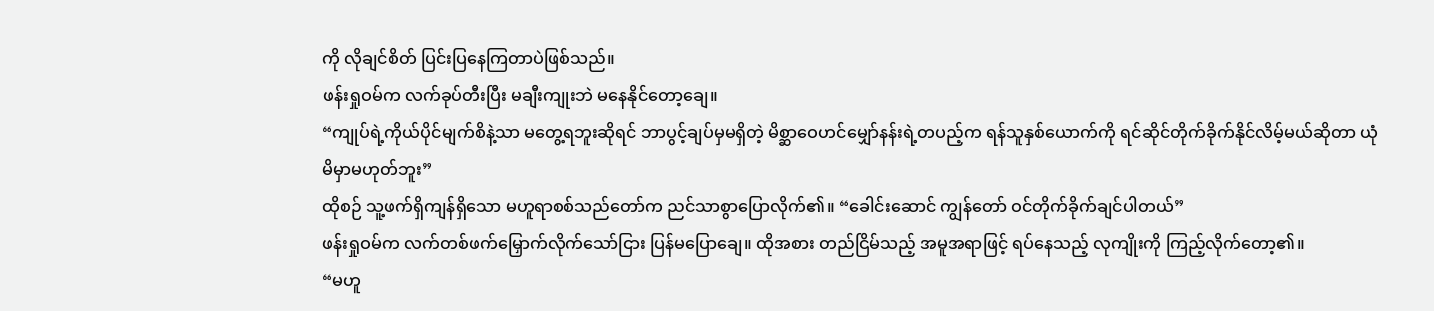ကို လိုချင်စိတ် ပြင်းပြနေကြတာပဲဖြစ်သည်။
ဖန်းရှုဝမ်က လက်ခုပ်တီးပြီး မချီးကျုးဘဲ မနေနိုင်တော့ချေ။
“ကျုပ်ရဲ့ကိုယ်ပိုင်မျက်စိနဲ့သာ မတွေ့ရဘူးဆိုရင် ဘာပွင့်ချပ်မှမရှိတဲ့ မိစ္ဆာဝေဟင်မျှော်နန်းရဲ့တပည့်က ရန်သူနှစ်ယောက်ကို ရင်ဆိုင်တိုက်ခိုက်နိုင်လိမ့်မယ်ဆိုတာ ယုံမိမှာမဟုတ်ဘူး”
ထိုစဉ် သူ့ဖက်ရှိကျန်ရှိသော မဟူရာစစ်သည်တော်က ညင်သာစွာပြောလိုက်၏။ “ခေါင်းဆောင် ကျွန်တော် ဝင်တိုက်ခိုက်ချင်ပါတယ်”
ဖန်းရှုဝမ်က လက်တစ်ဖက်မြှောက်လိုက်သော်ငြား ပြန်မပြောချေ။ ထိုအစား တည်ငြိမ်သည့် အမူအရာဖြင့် ရပ်နေသည့် လုကျိုးကို ကြည့်လိုက်တော့၏။
“မဟူ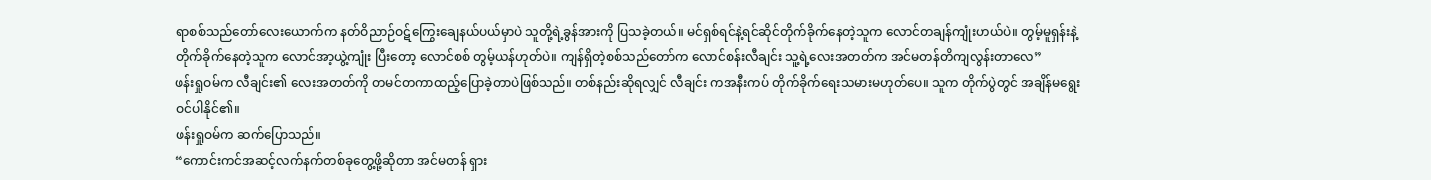ရာစစ်သည်တော်လေးယောက်က နတ်ဝိညာဉ်ဝဋ်ကြွေးချေနယ်ပယ်မှာပဲ သူတို့ရဲ့ခွန်အားကို ပြသခဲ့တယ်။ မင်ရှစ်ရင်နဲ့ရင်ဆိုင်တိုက်ခိုက်နေတဲ့သူက လောင်တချန်ကျုံးဟယ်ပဲ။ တွမ့်မူရှန်းနဲ့ တိုက်ခိုက်နေတဲ့သူက လောင်အာ့ယွဲ့ကျုံး ပြီးတော့ လောင်စစ် တွမ့်ယန်ဟုတ်ပဲ။ ကျန်ရှိတဲ့စစ်သည်တော်က လောင်စန်းလီချင်း သူ့ရဲ့လေးအတတ်က အင်မတန်တိကျလွန်းတာလေ”
ဖန်းရှုဝမ်က လီချင်း၏ လေးအတတ်ကို တမင်တကာထည့်ပြောခဲ့တာပဲဖြစ်သည်။ တစ်နည်းဆိုရလျှင် လီချင်း ကအနီးကပ် တိုက်ခိုက်ရေးသမားမဟုတ်ပေ။ သူက တိုက်ပွဲတွင် အချိန်မရွေး ဝင်ပါနိုင်၏။
ဖန်းရှုဝမ်က ဆက်ပြောသည်။
“ကောင်းကင်အဆင့်လက်နက်တစ်ခုတွေ့ဖို့ဆိုတာ အင်မတန် ရှား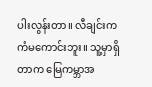ပါးလွန်းတာ။ လီချင်းက ကံမကောင်းဘူး။ သူ့မှာရှိတာက မြေကမ္ဘာအ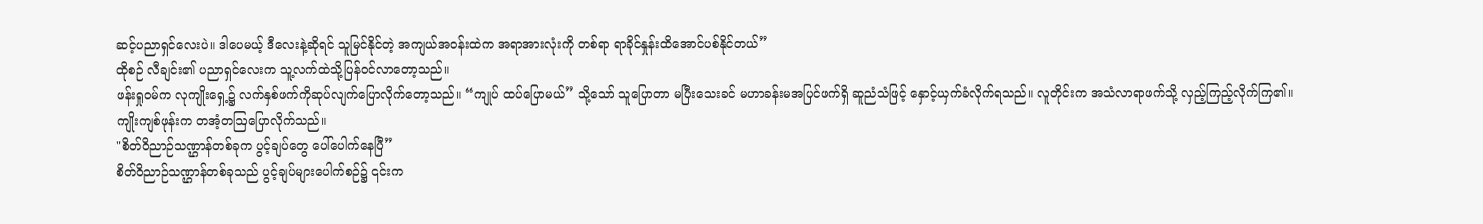ဆင့်ပညာရှင်လေးပဲ။ ဒါပေမယ့် ဒီလေးနဲ့ဆိုရင် သူမြင်နိုင်တဲ့ အကျယ်အဝန်းထဲက အရာအားလုံးကို တစ်ရာ ရာခိုင်နှုန်းထိအောင်ပစ်နိုင်တယ်”
ထိုစဉ် လီချင်း၏ ပညာရှင်လေးက သူ့လက်ထဲသို့ပြန်ဝင်လာတော့သည်။
ဖန်းရှုဝမ်က လုကျိုးရှေ့၌ လက်နှစ်ဖက်ကိုဆုပ်လျက်ပြောလိုက်တော့သည်။ “ကျုပ် ထပ်ပြောမယ်” သို့သော် သူပြောတာ မပြီးသေးခင် မဟာခန်းမအပြင်ဖက်ရှိ ဆူညံသံဖြင့် နှောင့်ယှက်ခံလိုက်ရသည်။ လူတိုင်းက အသံလာရာဖက်သို့ လှည့်ကြည့်လိုက်ကြ၏။
ကျိုးကျစ်ဖုန်းက တအံ့တဩပြောလိုက်သည်။
"စိတ်ဝိညာဉ်သဏ္ဌာန်တစ်ခုက ပွင့်ချပ်တွေ ပေါ်ပေါက်နေပြီ”
စိတ်ဝိညာဉ်သဏ္ဌာန်တစ်ခုသည် ပွင့်ချပ်များပေါက်စဉ်၌ ၎င်းက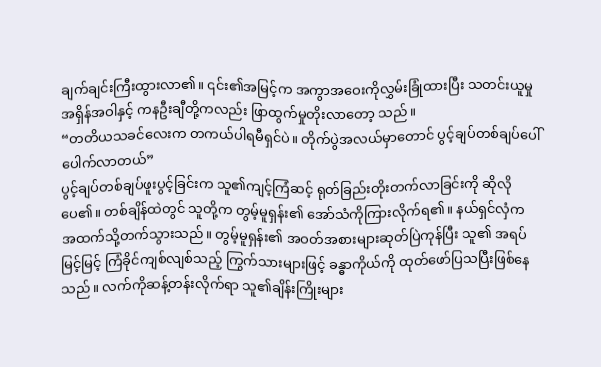ချက်ချင်းကြီးထွားလာ၏။ ၎င်း၏အမြင့်က အကွာအဝေးကိုလွှမ်းခြုံထားပြီး သတင်းယူမှုအရှိန်အဝါနှင့် ကနဦးချီတို့ကလည်း ဖြာထွက်မှုတိုးလာတော့ သည်။
“တတိယသခင်လေးက တကယ်ပါရမီရှင်ပဲ။ တိုက်ပွဲအလယ်မှာတောင် ပွင့်ချပ်တစ်ချပ်ပေါ်ပေါက်လာတယ်”
ပွင့်ချပ်တစ်ချပ်ဖူးပွင့်ခြင်းက သူ၏ကျင့်ကြံဆင့် ရုတ်ခြည်းတိုးတက်လာခြင်းကို ဆိုလိုပေ၏။ တစ်ချိန်ထဲတွင် သူတို့က တွမ့်မူရှန်း၏ အော်သံကိုကြားလိုက်ရ၏။ နယ်ရှင်လှံက အထက်သို့တက်သွားသည်။ တွမ့်မူရှန်း၏ အဝတ်အစားများဆုတ်ပြဲကုန်ပြီး သူ၏ အရပ်မြင့်မြင့် ကြံခိုင်ကျစ်လျစ်သည့် ကြွက်သားများဖြင့် ခန္ဓာကိုယ်ကို ထုတ်ဖော်ပြသပြီးဖြစ်နေသည်။ လက်ကိုဆန့်တန်းလိုက်ရာ သူ၏ချိန်းကြိုးများ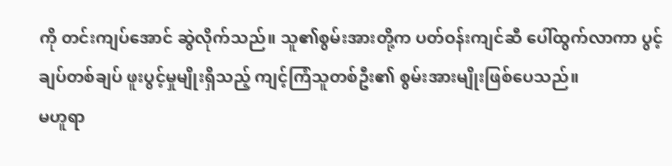ကို တင်းကျပ်အောင် ဆွဲလိုက်သည်။ သူ၏စွမ်းအားတို့က ပတ်ဝန်းကျင်ဆီ ပေါ်ထွက်လာကာ ပွင့်ချပ်တစ်ချပ် ဖူးပွင့်မှုမျိုးရှိသည့် ကျင့်ကြံသူတစ်ဦး၏ စွမ်းအားမျိုးဖြစ်ပေသည်။
မဟူရာ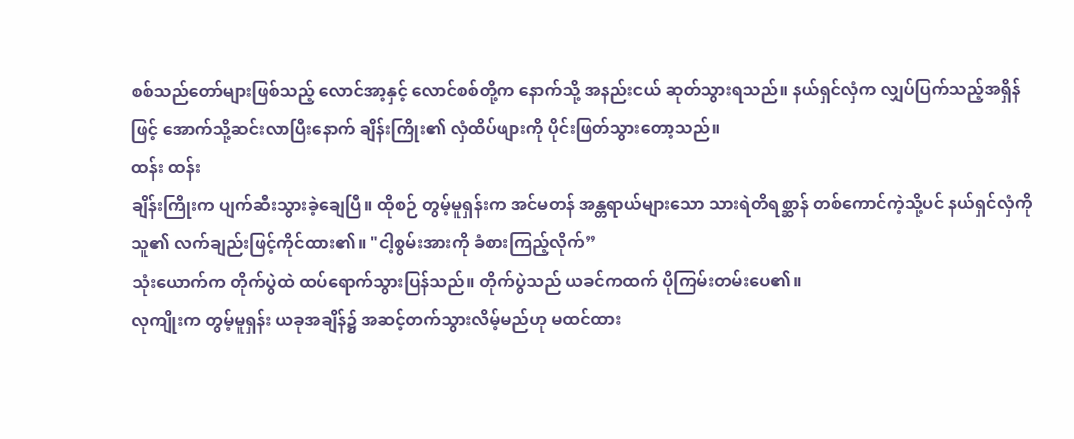စစ်သည်တော်များဖြစ်သည့် လောင်အာ့နှင့် လောင်စစ်တို့က နောက်သို့ အနည်းငယ် ဆုတ်သွားရသည်။ နယ်ရှင်လှံက လျှပ်ပြက်သည့်အရှိန်ဖြင့် အောက်သို့ဆင်းလာပြီးနောက် ချိန်းကြိုး၏ လှံထိပ်ဖျားကို ပိုင်းဖြတ်သွားတော့သည်။
ထန်း ထန်း
ချိန်းကြိုးက ပျက်ဆီးသွားခဲ့ချေပြီ။ ထိုစဉ် တွမ့်မူရှန်းက အင်မတန် အန္တရာယ်များသော သားရဲတိရစ္ဆာန် တစ်ကောင်ကဲ့သို့ပင် နယ်ရှင်လှံကို သူ၏ လက်ချည်းဖြင့်ကိုင်ထား၏။ "ငါ့စွမ်းအားကို ခံစားကြည့်လိုက်”
သုံးယောက်က တိုက်ပွဲထဲ ထပ်ရောက်သွားပြန်သည်။ တိုက်ပွဲသည် ယခင်ကထက် ပိုကြမ်းတမ်းပေ၏။
လုကျိုးက တွမ့်မူရှန်း ယခုအချိန်၌ အဆင့်တက်သွားလိမ့်မည်ဟု မထင်ထား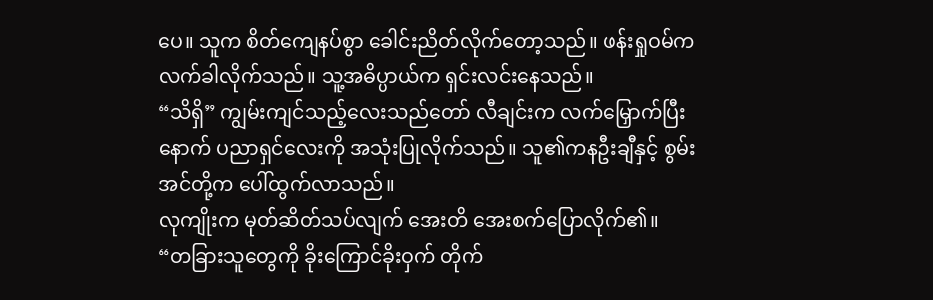ပေ။ သူက စိတ်ကျေနပ်စွာ ခေါင်းညိတ်လိုက်တော့သည်။ ဖန်းရှုဝမ်က လက်ခါလိုက်သည်။ သူ့အဓိပ္ပာယ်က ရှင်းလင်းနေသည်။
“သိရှိ” ကျွမ်းကျင်သည့်လေးသည်တော် လီချင်းက လက်မြှောက်ပြီးနောက် ပညာရှင်လေးကို အသုံးပြုလိုက်သည်။ သူ၏ကနဦးချီနှင့် စွမ်းအင်တို့က ပေါ်ထွက်လာသည်။
လုကျိုးက မုတ်ဆိတ်သပ်လျက် အေးတိ အေးစက်ပြောလိုက်၏။
“တခြားသူတွေကို ခိုးကြောင်ခိုးဝှက် တိုက်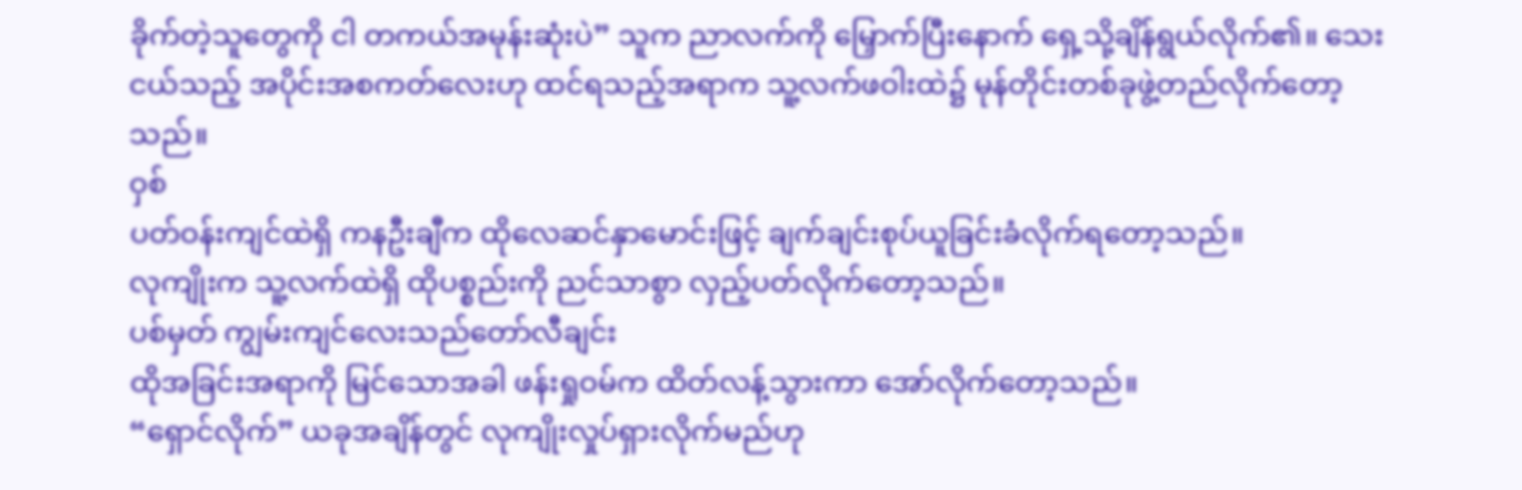ခိုက်တဲ့သူတွေကို ငါ တကယ်အမုန်းဆုံးပဲ” သူက ညာလက်ကို မြှောက်ပြီးနောက် ရှေ့သို့ချိန်ရွယ်လိုက်၏။ သေးငယ်သည့် အပိုင်းအစကတ်လေးဟု ထင်ရသည့်အရာက သူ့လက်ဖဝါးထဲ၌ မုန်တိုင်းတစ်ခုဖွဲ့တည်လိုက်တော့သည်။
ဝှစ်
ပတ်ဝန်းကျင်ထဲရှိ ကနဦးချီက ထိုလေဆင်နှာမောင်းဖြင့် ချက်ချင်းစုပ်ယူခြင်းခံလိုက်ရတော့သည်။
လုကျိုးက သူ့လက်ထဲရှိ ထိုပစ္စည်းကို ညင်သာစွာ လှည့်ပတ်လိုက်တော့သည်။
ပစ်မှတ် ကျွမ်းကျင်လေးသည်တော်လီချင်း
ထိုအခြင်းအရာကို မြင်သောအခါ ဖန်းရှုဝမ်က ထိတ်လန့်သွားကာ အော်လိုက်တော့သည်။
“ရှောင်လိုက်” ယခုအချိန်တွင် လုကျိုးလှုပ်ရှားလိုက်မည်ဟု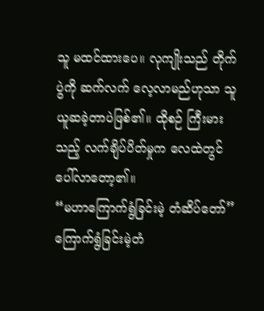သူ မထင်ထားပေ။ လုကျိုးသည် တိုက်ပွဲကို ဆက်လက် လေ့လာမည်ဟုသာ သူယူဆခဲ့တာပဲဖြစ်၏။ ထိုစဉ် ကြီးမားသည့် လက်ချိပ်ပိတ်မှုက လေထဲတွင် ပေါ်လာတော့၏။
“မဟာကြောက်ရွံခြင်းမဲ့ တံဆိပ်တော်”
ကြောက်ရွံခြင်းမဲ့တံ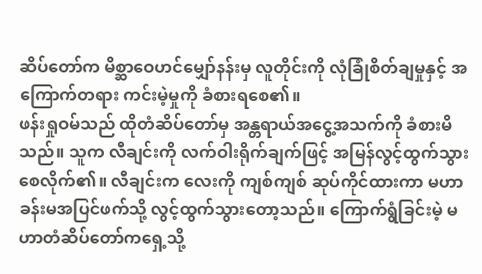ဆိပ်တော်က မိစ္ဆာဝေဟင်မျှော်နန်းမှ လူတိုင်းကို လုံခြုံစိတ်ချမှုနှင့် အကြောက်တရား ကင်းမဲ့မှုကို ခံစားရစေ၏။
ဖန်းရှုဝမ်သည် ထိုတံဆိပ်တော်မှ အန္တရာယ်အငွေ့အသက်ကို ခံစားမိသည်။ သူက လီချင်းကို လက်ဝါးရိုက်ချက်ဖြင့် အမြန်လွင့်ထွက်သွားစေလိုက်၏။ လီချင်းက လေးကို ကျစ်ကျစ် ဆုပ်ကိုင်ထားကာ မဟာခန်းမအပြင်ဖက်သို့ လွင့်ထွက်သွားတော့သည်။ ကြောက်ရွံခြင်းမဲ့ မဟာတံဆိပ်တော်ကရှေ့သို့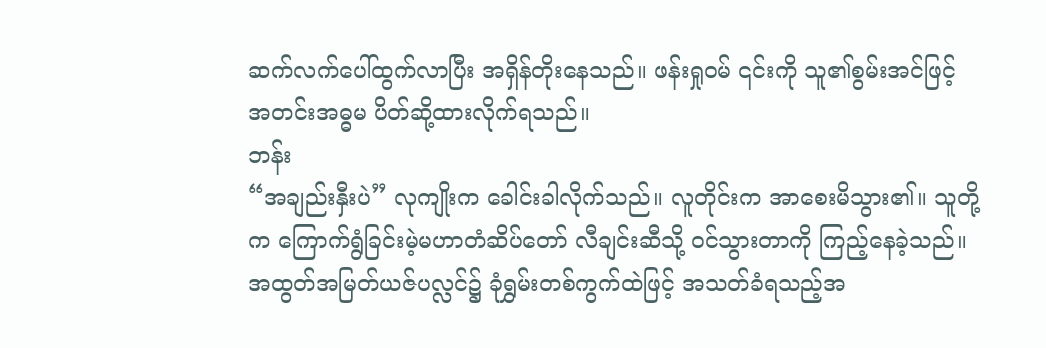ဆက်လက်ပေါ်ထွက်လာပြီး အရှိန်တိုးနေသည်။ ဖန်းရှုဝမ် ၎င်းကို သူ၏စွမ်းအင်ဖြင့် အတင်းအဓ္ဓမ ပိတ်ဆို့ထားလိုက်ရသည်။
ဘန်း
“အချည်းနှီးပဲ” လုကျိုးက ခေါင်းခါလိုက်သည်။ လူတိုင်းက အာစေးမိသွား၏။ သူတို့က ကြောက်ရွံခြင်းမဲ့မဟာတံဆိပ်တော် လီချင်းဆီသို့ ဝင်သွားတာကို ကြည့်နေခဲ့သည်။
အထွတ်အမြတ်ယဇ်ပလ္လင်၌ ခုံရွှမ်းတစ်ကွက်ထဲဖြင့် အသတ်ခံရသည့်အ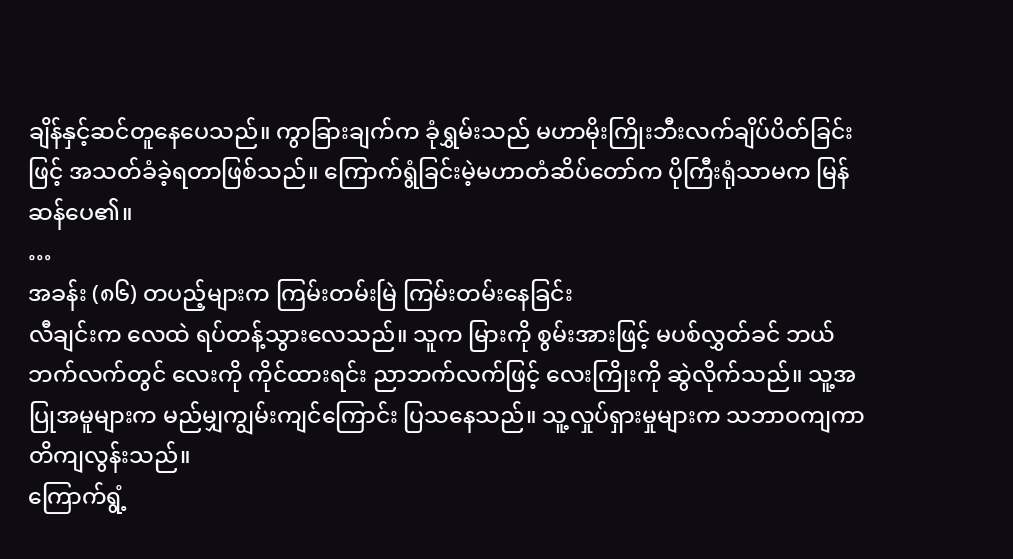ချိန်နှင့်ဆင်တူနေပေသည်။ ကွာခြားချက်က ခုံရွှမ်းသည် မဟာမိုးကြိုးဘီးလက်ချိပ်ပိတ်ခြင်းဖြင့် အသတ်ခံခဲ့ရတာဖြစ်သည်။ ကြောက်ရွံခြင်းမဲ့မဟာတံဆိပ်တော်က ပိုကြီးရုံသာမက မြန်ဆန်ပေ၏။
…
အခန်း (၈၆) တပည့်များက ကြမ်းတမ်းမြဲ ကြမ်းတမ်းနေခြင်း
လီချင်းက လေထဲ ရပ်တန့်သွားလေသည်။ သူက မြားကို စွမ်းအားဖြင့် မပစ်လွှတ်ခင် ဘယ်ဘက်လက်တွင် လေးကို ကိုင်ထားရင်း ညာဘက်လက်ဖြင့် လေးကြိုးကို ဆွဲလိုက်သည်။ သူ့အပြုအမူများက မည်မျှကျွမ်းကျင်ကြောင်း ပြသနေသည်။ သူ့လှုပ်ရှားမှုများက သဘာဝကျကာ တိကျလွန်းသည်။
ကြောက်ရွံ့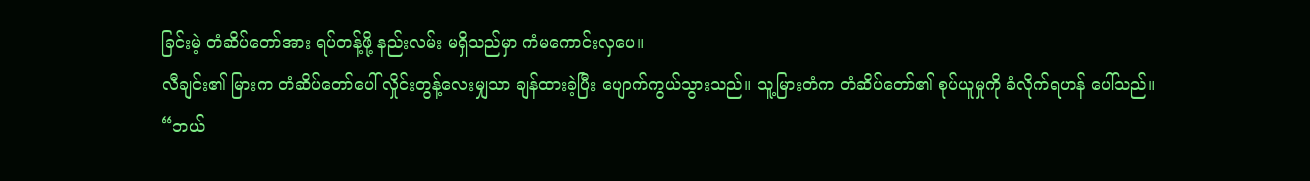ခြင်းမဲ့ တံဆိပ်တော်အား ရပ်တန့်ဖို့ နည်းလမ်း မရှိသည်မှာ ကံမကောင်းလှပေ။
လီချင်း၏ မြားက တံဆိပ်တော်ပေါ် လှိုင်းတွန့်လေးမျှသာ ချန်ထားခဲ့ပြီး ပျောက်ကွယ်သွားသည်။ သူ့မြားတံက တံဆိပ်တော်၏ စုပ်ယူမှုကို ခံလိုက်ရဟန် ပေါ်သည်။
“ဘယ်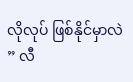လိုလုပ် ဖြစ်နိုင်မှာလဲ ” လီ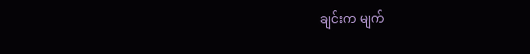ချင်းက မျက်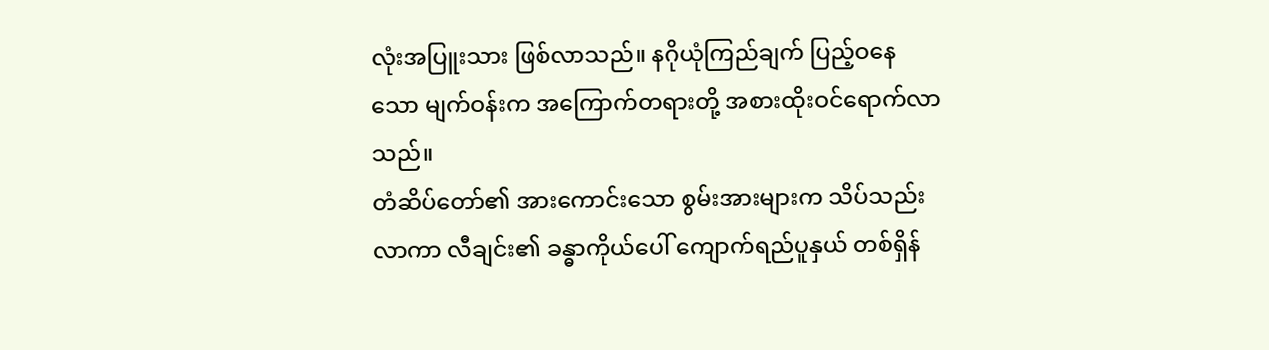လုံးအပြူးသား ဖြစ်လာသည်။ နဂိုယုံကြည်ချက် ပြည့်ဝနေသော မျက်ဝန်းက အကြောက်တရားတို့ အစားထိုးဝင်ရောက်လာသည်။
တံဆိပ်တော်၏ အားကောင်းသော စွမ်းအားများက သိပ်သည်းလာကာ လီချင်း၏ ခန္ဓာကိုယ်ပေါ် ကျောက်ရည်ပူနှယ် တစ်ရှိန်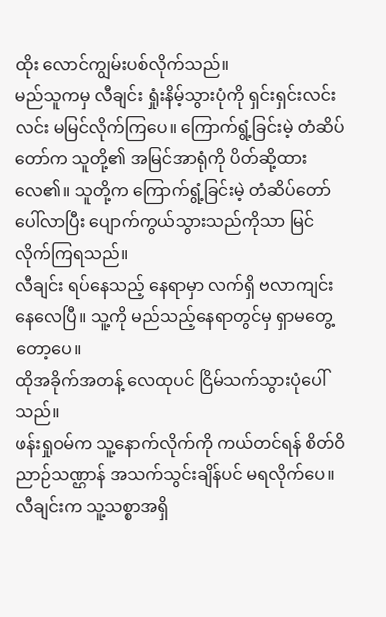ထိုး လောင်ကျွမ်းပစ်လိုက်သည်။
မည်သူကမှ လီချင်း ရှုံးနိမ့်သွားပုံကို ရှင်းရှင်းလင်းလင်း မမြင်လိုက်ကြပေ။ ကြောက်ရွံ့ခြင်းမဲ့ တံဆိပ်တော်က သူတို့၏ အမြင်အာရုံကို ပိတ်ဆို့ထားလေ၏။ သူတို့က ကြောက်ရွံ့ခြင်းမဲ့ တံဆိပ်တော် ပေါ်လာပြီး ပျောက်ကွယ်သွားသည်ကိုသာ မြင်လိုက်ကြရသည်။
လီချင်း ရပ်နေသည့် နေရာမှာ လက်ရှိ ဗလာကျင်းနေလေပြီ။ သူ့ကို မည်သည့်နေရာတွင်မှ ရှာမတွေ့တော့ပေ။
ထိုအခိုက်အတန့် လေထုပင် ငြိမ်သက်သွားပုံပေါ်သည်။
ဖန်းရှုဝမ်က သူ့နောက်လိုက်ကို ကယ်တင်ရန် စိတ်ဝိညာဉ်သဏ္ဌာန် အသက်သွင်းချိန်ပင် မရလိုက်ပေ။ လီချင်းက သူ့သစ္စာအရှိ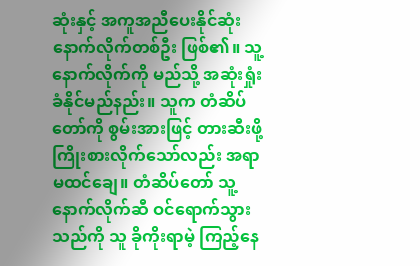ဆုံးနှင့် အကူအညီပေးနိုင်ဆုံး နောက်လိုက်တစ်ဦး ဖြစ်၏။ သူ့နောက်လိုက်ကို မည်သို့ အဆုံးရှုံးခံနိုင်မည်နည်း။ သူက တံဆိပ်တော်ကို စွမ်းအားဖြင့် တားဆီးဖို့ ကြိုးစားလိုက်သော်လည်း အရာမထင်ချေ။ တံဆိပ်တော် သူ့နောက်လိုက်ဆီ ဝင်ရောက်သွားသည်ကို သူ ခိုကိုးရာမဲ့ ကြည့်နေ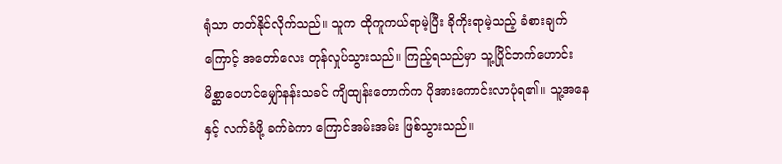ရုံသာ တတ်နိုင်လိုက်သည်။ သူက ထိုကူကယ်ရာမဲ့ပြီး ခိုကိုးရာမဲ့သည့် ခံစားချက်ကြောင့် အတော်လေး တုန်လှုပ်သွားသည်။ ကြည့်ရသည်မှာ သူ့ပြိုင်ဘက်ဟောင်း မိစ္ဆာဝေဟင်မျှော်နန်းသခင် ကျိထျန်းတောက်က ပိုအားကောင်းလာပုံရ၏။ သူ့အနေနှင့် လက်ခံဖို့ ခက်ခဲကာ ကြောင်အမ်းအမ်း ဖြစ်သွားသည်။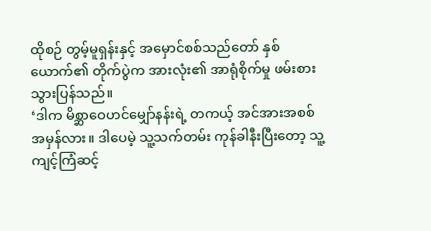ထိုစဉ် တွမ့်မူရှန်းနှင့် အမှောင်စစ်သည်တော် နှစ်ယောက်၏ တိုက်ပွဲက အားလုံး၏ အာရုံစိုက်မှု ဖမ်းစားသွားပြန်သည်။
‘ဒါက မိစ္ဆာဝေဟင်မျှော်နန်းရဲ့ တကယ့် အင်အားအစစ်အမှန်လား။ ဒါပေမဲ့ သူ့သက်တမ်း ကုန်ခါနီးပြီးတော့ သူ့ကျင့်ကြံဆင့်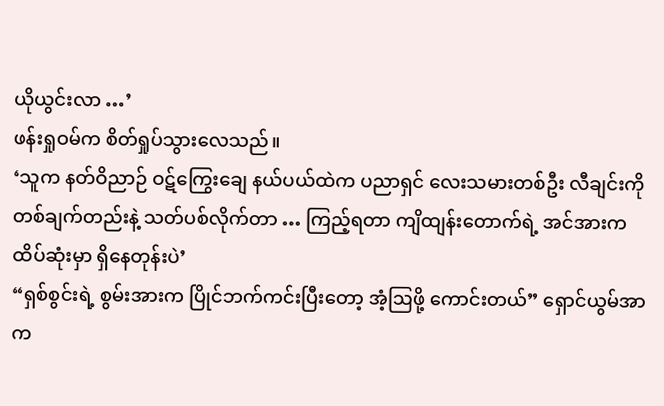ယိုယွင်းလာ …’
ဖန်းရှုဝမ်က စိတ်ရှုပ်သွားလေသည်။
‘သူက နတ်ဝိညာဉ် ဝဋ်ကြွေးချေ နယ်ပယ်ထဲက ပညာရှင် လေးသမားတစ်ဦး လီချင်းကို တစ်ချက်တည်းနဲ့ သတ်ပစ်လိုက်တာ … ကြည့်ရတာ ကျိထျန်းတောက်ရဲ့ အင်အားက ထိပ်ဆုံးမှာ ရှိနေတုန်းပဲ’
“ရှစ်စွင်းရဲ့ စွမ်းအားက ပြိုင်ဘက်ကင်းပြီးတော့ အံ့ဩဖို့ ကောင်းတယ်” ရှောင်ယွမ်အာက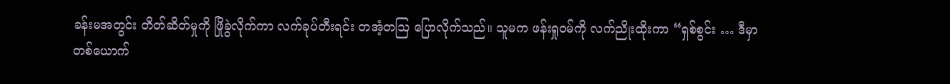ခန်းမအတွင်း တိတ်ဆိတ်မှုကို ဖြိုခွဲလိုက်ကာ လက်ခုပ်တီးရင်း တအံ့တဩ ပြောလိုက်သည်။ သူမက ဖန်းရှုဝမ်ကို လက်ညိုးထိုးကာ “ရှစ်စွင်း … ဒီမှာ တစ်ယောက်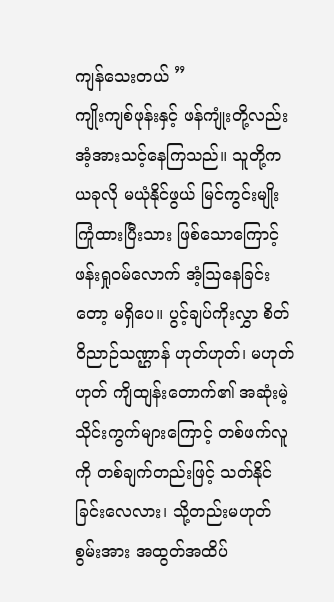ကျန်သေးတယ် ”
ကျိုးကျစ်ဖုန်းနှင့် ဖန်ကျုံးတို့လည်း အံ့အားသင့်နေကြသည်။ သူတို့က ယခုလို မယုံနိုင်ဖွယ် မြင်ကွင်းမျိုး ကြုံထားပြီးသား ဖြစ်သောကြောင့် ဖန်းရှုဝမ်လောက် အံ့ဩနေခြင်းတော့ မရှိပေ။ ပွင့်ချပ်ကိုးလွှာ စိတ်ဝိညာဉ်သဏ္ဌာန် ဟုတ်ဟုတ်၊ မဟုတ်ဟုတ် ကျိထျန်းတောက်၏ အဆုံးမဲ့ သိုင်းကွက်များကြောင့် တစ်ဖက်လူကို တစ်ချက်တည်းဖြင့် သတ်နိုင်ခြင်းလေလား၊ သို့တည်းမဟုတ် စွမ်းအား အထွတ်အထိပ်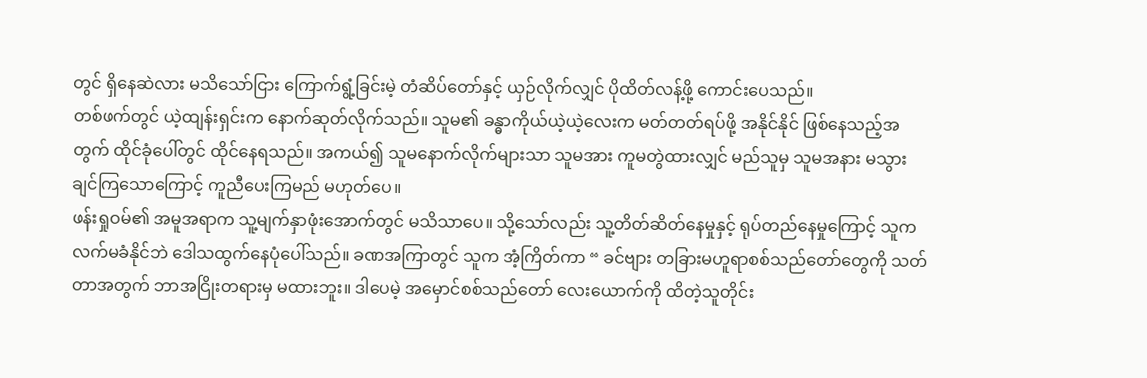တွင် ရှိနေဆဲလား မသိသော်ငြား ကြောက်ရွံ့ခြင်းမဲ့ တံဆိပ်တော်နှင့် ယှဉ်လိုက်လျှင် ပိုထိတ်လန့်ဖို့ ကောင်းပေသည်။
တစ်ဖက်တွင် ယဲ့ထျန်းရှင်းက နောက်ဆုတ်လိုက်သည်။ သူမ၏ ခန္ဓာကိုယ်ယဲ့ယဲ့လေးက မတ်တတ်ရပ်ဖို့ အနိုင်နိုင် ဖြစ်နေသည့်အတွက် ထိုင်ခုံပေါ်တွင် ထိုင်နေရသည်။ အကယ်၍ သူမနောက်လိုက်များသာ သူမအား ကူမတွဲထားလျှင် မည်သူမှ သူမအနား မသွားချင်ကြသောကြောင့် ကူညီပေးကြမည် မဟုတ်ပေ။
ဖန်းရှုဝမ်၏ အမူအရာက သူ့မျက်နှာဖုံးအောက်တွင် မသိသာပေ။ သို့သော်လည်း သူ့တိတ်ဆိတ်နေမှုနှင့် ရုပ်တည်နေမှုကြောင့် သူက လက်မခံနိုင်ဘဲ ဒေါသထွက်နေပုံပေါ်သည်။ ခဏအကြာတွင် သူက အံ့ကြိတ်ကာ “ ခင်ဗျား တခြားမဟူရာစစ်သည်တော်တွေကို သတ်တာအတွက် ဘာအငြိုးတရားမှ မထားဘူး။ ဒါပေမဲ့ အမှောင်စစ်သည်တော် လေးယောက်ကို ထိတဲ့သူတိုင်း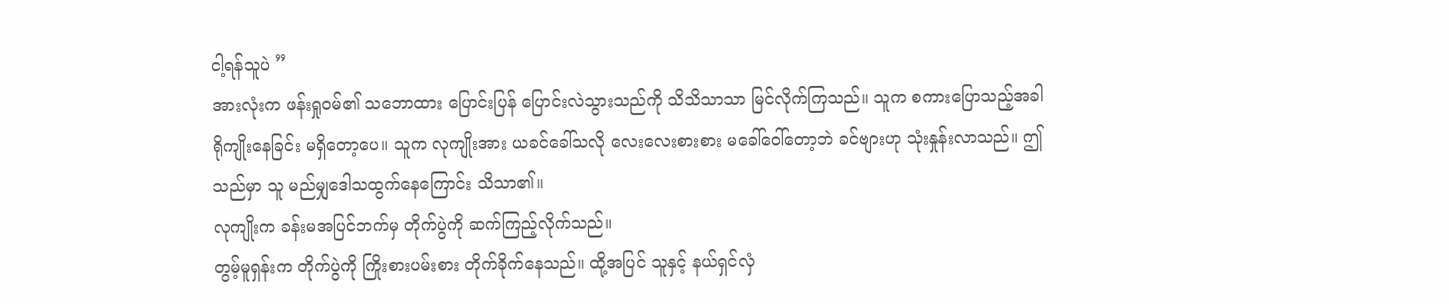ငါ့ရန်သူပဲ ”
အားလုံးက ဖန်းရှုဝမ်၏ သဘောထား ပြောင်းပြန် ပြောင်းလဲသွားသည်ကို သိသိသာသာ မြင်လိုက်ကြသည်။ သူက စကားပြောသည့်အခါ ရိုကျိုးနေခြင်း မရှိတော့ပေ။ သူက လုကျိုးအား ယခင်ခေါ်သလို လေးလေးစားစား မခေါ်ဝေါ်တော့ဘဲ ခင်ဗျားဟု သုံးနှုန်းလာသည်။ ဤသည်မှာ သူ မည်မျှဒေါသထွက်နေကြောင်း သိသာ၏။
လုကျိုးက ခန်းမအပြင်ဘက်မှ တိုက်ပွဲကို ဆက်ကြည့်လိုက်သည်။
တွမ့်မူရှန်းက တိုက်ပွဲကို ကြိုးစားပမ်းစား တိုက်ခိုက်နေသည်။ ထို့အပြင် သူနှင့် နယ်ရှင်လှံ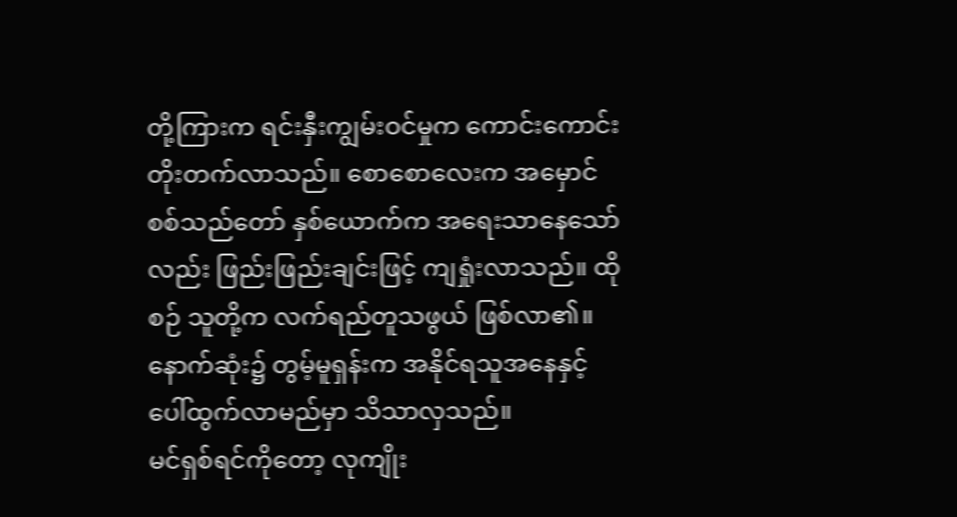တို့ကြားက ရင်းနှီးကျွမ်းဝင်မှုက ကောင်းကောင်း တိုးတက်လာသည်။ စောစောလေးက အမှောင်စစ်သည်တော် နှစ်ယောက်က အရေးသာနေသော်လည်း ဖြည်းဖြည်းချင်းဖြင့် ကျရှုံးလာသည်။ ထိုစဉ် သူတို့က လက်ရည်တူသဖွယ် ဖြစ်လာ၏။ နောက်ဆုံး၌ တွမ့်မူရှန်းက အနိုင်ရသူအနေနှင့် ပေါ်ထွက်လာမည်မှာ သိသာလှသည်။
မင်ရှစ်ရင်ကိုတော့ လုကျိုး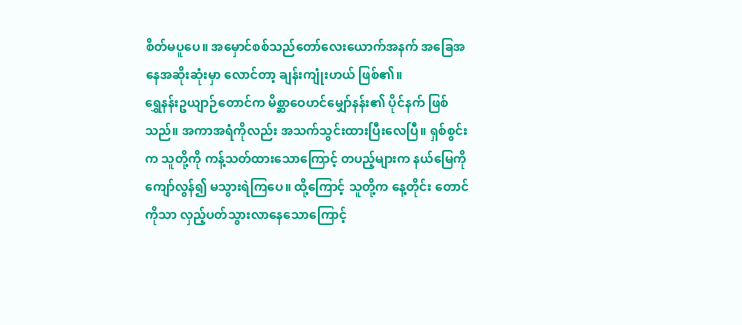စိတ်မပူပေ။ အမှောင်စစ်သည်တော်လေးယောက်အနက် အခြေအနေအဆိုးဆုံးမှာ လောင်တာ့ ချန်းကျုံးဟယ် ဖြစ်၏။
ရွှေနန်းဥယျာဉ်တောင်က မိစ္ဆာဝေဟင်မျှော်နန်း၏ ပိုင်နက် ဖြစ်သည်။ အကာအရံကိုလည်း အသက်သွင်းထားပြီးလေပြီ။ ရှစ်စွင်းက သူတို့ကို ကန့်သတ်ထားသောကြောင့် တပည့်များက နယ်မြေကို ကျော်လွန်၍ မသွားရဲကြပေ။ ထို့ကြောင့် သူတို့က နေ့တိုင်း တောင်ကိုသာ လှည့်ပတ်သွားလာနေသောကြောင့်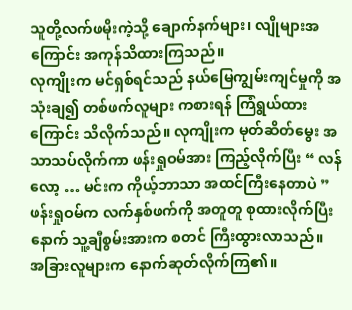သူတို့လက်ဖမိုးကဲ့သို့ ချောက်နက်များ၊ လျိုများအကြောင်း အကုန်သိထားကြသည်။
လုကျိုးက မင်ရှစ်ရင်သည် နယ်မြေကျွမ်းကျင်မှုကို အသုံးချ၍ တစ်ဖက်လူများ ကစားရန် ကြံရွယ်ထားကြောင်း သိလိုက်သည်။ လုကျိုးက မုတ်ဆိတ်မွေး အသာသပ်လိုက်ကာ ဖန်းရှုဝမ်အား ကြည့်လိုက်ပြီး “ လန်လော့ … မင်းက ကိုယ့်ဘာသာ အထင်ကြီးနေတာပဲ ”
ဖန်းရှုဝမ်က လက်နှစ်ဖက်ကို အတူတူ စုထားလိုက်ပြီးနောက် သူ့ချီစွမ်းအားက စတင် ကြီးထွားလာသည်။
အခြားလူများက နောက်ဆုတ်လိုက်ကြ၏။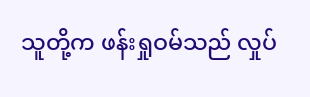သူတို့က ဖန်းရှုဝမ်သည် လှုပ်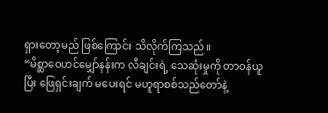ရှားတော့မည် ဖြစ်ကြောင်း သိလိုက်ကြသည်။
“မိစ္ဆာဝေဟင်မျှော်နန်းက လီချင်းရဲ့ သေဆုံးမှုကို တာဝန်ယူပြီး ဖြေရှင်းချက် မပေးရင် မဟူရာစစ်သည်တော်နဲ့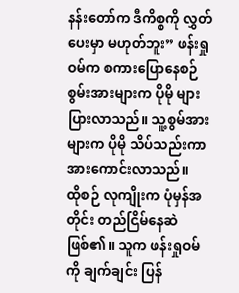နန်းတော်က ဒီကိစ္စကို လွှတ်ပေးမှာ မဟုတ်ဘူး” ဖန်းရှုဝမ်က စကားပြောနေစဉ် စွမ်းအားများက ပိုမို များပြားလာသည်။ သူ့စွမ်အားများက ပိုမို သိပ်သည်းကာ အားကောင်းလာသည်။
ထိုစဉ် လုကျိုးက ပုံမှန်အတိုင်း တည်ငြိမ်နေဆဲ ဖြစ်၏။ သူက ဖန်းရှုဝမ်ကို ချက်ချင်း ပြန်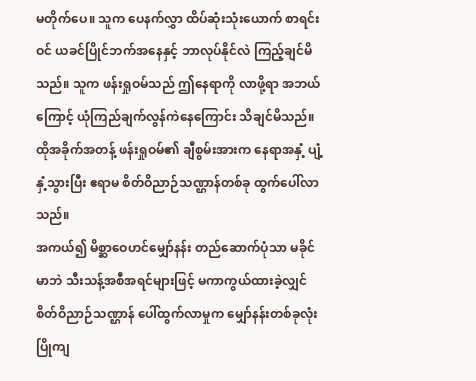မတိုက်ပေ။ သူက ပေနက်လွှာ ထိပ်ဆုံးသုံးယောက် စာရင်းဝင် ယခင်ပြိုင်ဘက်အနေနှင့် ဘာလုပ်နိုင်လဲ ကြည့်ချင်မိသည်။ သူက ဖန်းရှုဝမ်သည် ဤနေရာကို လာဖို့ရာ အဘယ်ကြောင့် ယုံကြည်ချက်လွန်ကဲနေကြောင်း သိချင်မိသည်။
ထိုအခိုက်အတန့် ဖန်းရှုဝမ်၏ ချီစွမ်းအားက နေရာအနှံ့ ပျံ့နှံ့သွားပြီး ဧရာမ စိတ်ဝိညာဉ်သဏ္ဌာန်တစ်ခု ထွက်ပေါ်လာသည်။
အကယ်၍ မိစ္ဆာဝေဟင်မျှော်နန်း တည်ဆောက်ပုံသာ မခိုင်မာဘဲ သီးသန့်အစီအရင်များဖြင့် မကာကွယ်ထားခဲ့လျှင် စိတ်ဝိညာဉ်သဏ္ဌာန် ပေါ်ထွက်လာမှုက မျှော်နန်းတစ်ခုလုံး ပြိုကျ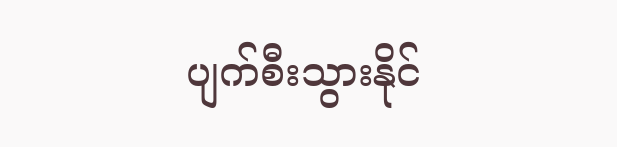ပျက်စီးသွားနိုင်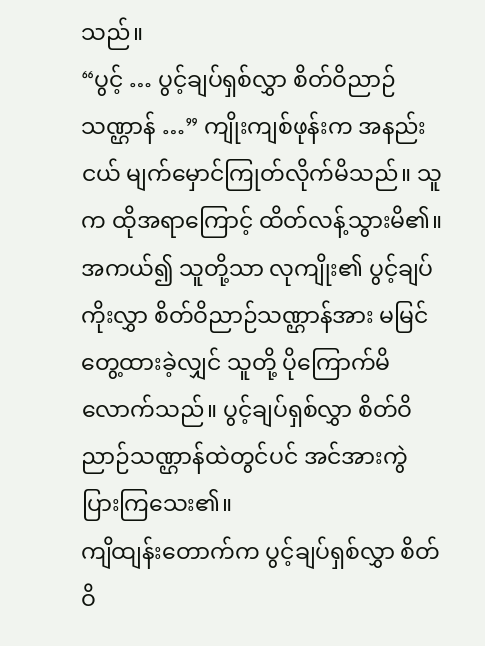သည်။
“ပွင့် … ပွင့်ချပ်ရှစ်လွှာ စိတ်ဝိညာဉ်သဏ္ဌာန် …” ကျိုးကျစ်ဖုန်းက အနည်းငယ် မျက်မှောင်ကြုတ်လိုက်မိသည်။ သူက ထိုအရာကြောင့် ထိတ်လန့်သွားမိ၏။
အကယ်၍ သူတို့သာ လုကျိုး၏ ပွင့်ချပ်ကိုးလွှာ စိတ်ဝိညာဉ်သဏ္ဌာန်အား မမြင်တွေ့ထားခဲ့လျှင် သူတို့ ပိုကြောက်မိလောက်သည်။ ပွင့်ချပ်ရှစ်လွှာ စိတ်ဝိညာဉ်သဏ္ဌာန်ထဲတွင်ပင် အင်အားကွဲပြားကြသေး၏။
ကျိထျန်းတောက်က ပွင့်ချပ်ရှစ်လွှာ စိတ်ဝိ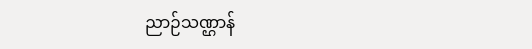ညာဉ်သဏ္ဌာန်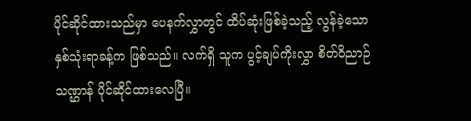ပိုင်ဆိုင်ထားသည်မှာ ပေနက်လွှာတွင် ထိပ်ဆုံးဖြစ်ခဲ့သည့် လွန်ခဲ့သော နှစ်သုံးရာခန့်က ဖြစ်သည်။ လက်ရှိ သူက ပွင့်ချပ်ကိုးလွှာ စိတ်ဝိညာဉ်သဏ္ဌာန် ပိုင်ဆိုင်ထားလေပြီ။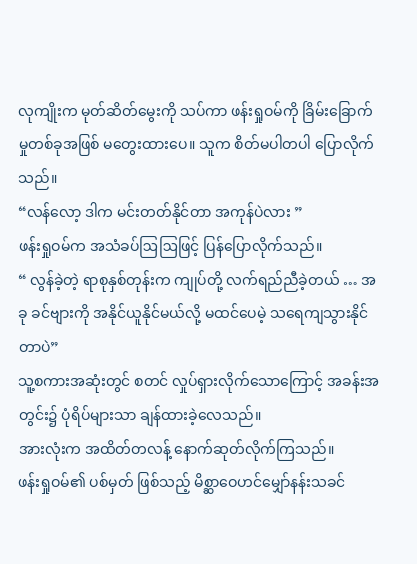လုကျိုးက မုတ်ဆိတ်မွေးကို သပ်ကာ ဖန်းရှုဝမ်ကို ခြိမ်းခြောက်မှုတစ်ခုအဖြစ် မတွေးထားပေ။ သူက စိတ်မပါတပါ ပြောလိုက်သည်။
“လန်လော့ ဒါက မင်းတတ်နိုင်တာ အကုန်ပဲလား ”
ဖန်းရှုဝမ်က အသံခပ်ဩဩဖြင့် ပြန်ပြောလိုက်သည်။
“ လွန်ခဲ့တဲ့ ရာစုနှစ်တုန်းက ကျုပ်တို့ လက်ရည်ညီခဲ့တယ် … အခု ခင်ဗျားကို အနိုင်ယူနိုင်မယ်လို့ မထင်ပေမဲ့ သရေကျသွားနိုင်တာပဲ”
သူ့စကားအဆုံးတွင် စတင် လှုပ်ရှားလိုက်သောကြောင့် အခန်းအတွင်း၌ ပုံရိပ်များသာ ချန်ထားခဲ့လေသည်။
အားလုံးက အထိတ်တလန့် နောက်ဆုတ်လိုက်ကြသည်။
ဖန်းရှုဝမ်၏ ပစ်မှတ် ဖြစ်သည့် မိစ္ဆာဝေဟင်မျှော်နန်းသခင်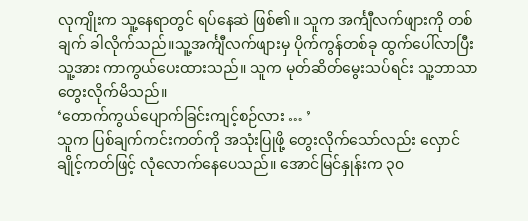လုကျိုးက သူ့နေရာတွင် ရပ်နေဆဲ ဖြစ်၏။ သူက အင်္ကျီလက်ဖျားကို တစ်ချက် ခါလိုက်သည်။သူ့အင်္ကျီလက်ဖျားမှ ပိုက်ကွန်တစ်ခု ထွက်ပေါ်လာပြီး သူ့အား ကာကွယ်ပေးထားသည်။ သူက မုတ်ဆိတ်မွေးသပ်ရင်း သူ့ဘာသာ တွေးလိုက်မိသည်။
‘တောက်ကွယ်ပျောက်ခြင်းကျင့်စဉ်လား … ’
သူက ပြစ်ချက်ကင်းကတ်ကို အသုံးပြုဖို့ တွေးလိုက်သော်လည်း လှောင်ချိုင့်ကတ်ဖြင့် လုံလောက်နေပေသည်။ အောင်မြင်နှုန်းက ၃၀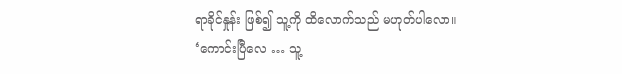ရာခိုင်နှုန်း ဖြစ်၍ သူ့ကို ထိလောက်သည် မဟုတ်ပါလော။
‘ကောင်းပြီလေ … သူ့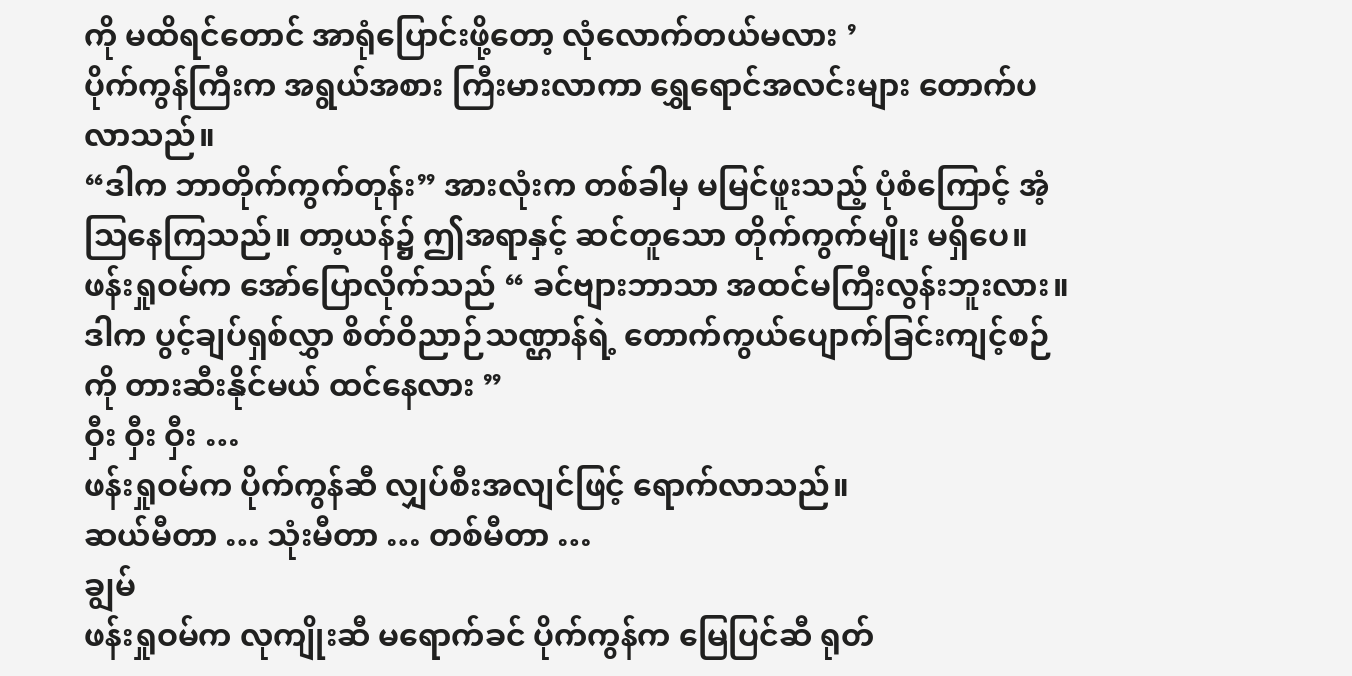ကို မထိရင်တောင် အာရုံပြောင်းဖို့တော့ လုံလောက်တယ်မလား ’
ပိုက်ကွန်ကြီးက အရွယ်အစား ကြီးမားလာကာ ရွှေရောင်အလင်းများ တောက်ပလာသည်။
“ဒါက ဘာတိုက်ကွက်တုန်း” အားလုံးက တစ်ခါမှ မမြင်ဖူးသည့် ပုံစံကြောင့် အံ့ဩနေကြသည်။ တာ့ယန်၌ ဤအရာနှင့် ဆင်တူသော တိုက်ကွက်မျိုး မရှိပေ။
ဖန်းရှုဝမ်က အော်ပြောလိုက်သည် “ ခင်ဗျားဘာသာ အထင်မကြီးလွန်းဘူးလား။ ဒါက ပွင့်ချပ်ရှစ်လွှာ စိတ်ဝိညာဉ်သဏ္ဌာန်ရဲ့ တောက်ကွယ်ပျောက်ခြင်းကျင့်စဉ်ကို တားဆီးနိုင်မယ် ထင်နေလား ”
ဝှီး ဝှီး ဝှီး …
ဖန်းရှုဝမ်က ပိုက်ကွန်ဆီ လျှပ်စီးအလျင်ဖြင့် ရောက်လာသည်။
ဆယ်မီတာ … သုံးမီတာ … တစ်မီတာ …
ချွမ်
ဖန်းရှုဝမ်က လုကျိုးဆီ မရောက်ခင် ပိုက်ကွန်က မြေပြင်ဆီ ရုတ်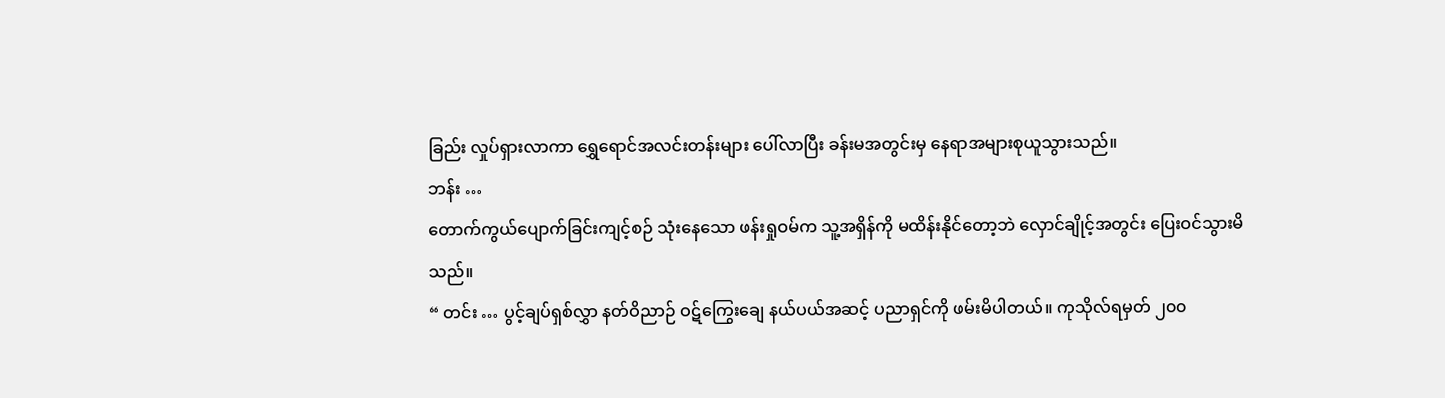ခြည်း လှုပ်ရှားလာကာ ရွှေရောင်အလင်းတန်းများ ပေါ်လာပြီး ခန်းမအတွင်းမှ နေရာအများစုယူသွားသည်။
ဘန်း …
တောက်ကွယ်ပျောက်ခြင်းကျင့်စဉ် သုံးနေသော ဖန်းရှုဝမ်က သူ့အရှိန်ကို မထိန်းနိုင်တော့ဘဲ လှောင်ချိုင့်အတွင်း ပြေးဝင်သွားမိသည်။
“ တင်း … ပွင့်ချပ်ရှစ်လွှာ နတ်ဝိညာဉ် ဝဋ်ကြွေးချေ နယ်ပယ်အဆင့် ပညာရှင်ကို ဖမ်းမိပါတယ်။ ကုသိုလ်ရမှတ် ၂၀၀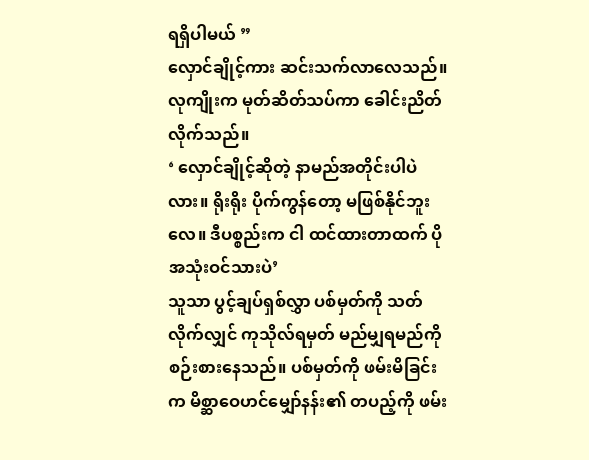ရရှိပါမယ် ”
လှောင်ချိုင့်ကား ဆင်းသက်လာလေသည်။
လုကျိုးက မုတ်ဆိတ်သပ်ကာ ခေါင်းညိတ်လိုက်သည်။
‘ လှောင်ချိုင့်ဆိုတဲ့ နာမည်အတိုင်းပါပဲလား။ ရိုးရိုး ပိုက်ကွန်တော့ မဖြစ်နိုင်ဘူးလေ။ ဒီပစ္စည်းက ငါ ထင်ထားတာထက် ပိုအသုံးဝင်သားပဲ’
သူသာ ပွင့်ချပ်ရှစ်လွှာ ပစ်မှတ်ကို သတ်လိုက်လျှင် ကုသိုလ်ရမှတ် မည်မျှရမည်ကို စဉ်းစားနေသည်။ ပစ်မှတ်ကို ဖမ်းမိခြင်းက မိစ္ဆာဝေဟင်မျှော်နန်း၏ တပည့်ကို ဖမ်း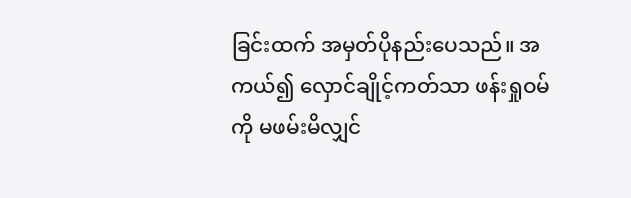ခြင်းထက် အမှတ်ပိုနည်းပေသည်။ အကယ်၍ လှောင်ချိုင့်ကတ်သာ ဖန်းရှုဝမ်ကို မဖမ်းမိလျှင်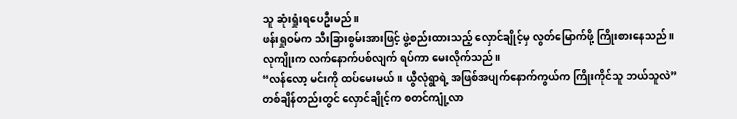သူ ဆုံးရှုံးရပေဦးမည်။
ဖန်းရှုဝမ်က သီးခြားစွမ်းအားဖြင့် ဖွဲ့စည်းထားသည့် လှောင်ချိုင့်မှ လွတ်မြောက်ဖို့ ကြိုးစားနေသည်။
လုကျိုးက လက်နောက်ပစ်လျက် ရပ်ကာ မေးလိုက်သည်။
“လန်လော့ မင်းကို ထပ်မေးမယ်။ ယွီလုံရွာရဲ့ အဖြစ်အပျက်နောက်ကွယ်က ကြိုးကိုင်သူ ဘယ်သူလဲ”
တစ်ချိန်တည်းတွင် လှောင်ချိုင့်က စတင်ကျုံ့လာ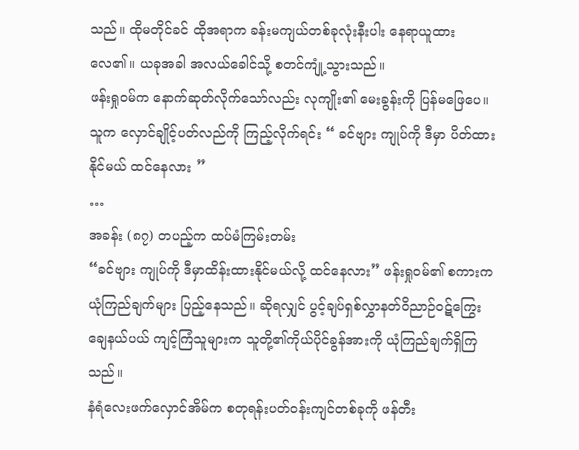သည်။ ထိုမတိုင်ခင် ထိုအရာက ခန်းမကျယ်တစ်ခုလုံးနီးပါး နေရာယူထားလေ၏။ ယခုအခါ အလယ်ခေါင်သို့ စတင်ကျုံ့သွားသည်။
ဖန်းရှုဝမ်က နောက်ဆုတ်လိုက်သော်လည်း လုကျိုး၏ မေးခွန်းကို ပြန်မဖြေပေ။ သူက လှောင်ချိုင့်ပတ်လည်ကို ကြည့်လိုက်ရင်း “ ခင်ဗျား ကျုပ်ကို ဒီမှာ ပိတ်ထားနိုင်မယ် ထင်နေလား ”
…
အခန်း (၈၇) တပည့်က ထပ်မံကြမ်းတမ်း
“ခင်ဗျား ကျုပ်ကို ဒီမှာထိန်းထားနိုင်မယ်လို့ ထင်နေလား” ဖန်းရှုဝမ်၏ စကားက ယုံကြည်ချက်များ ပြည့်နေသည်။ ဆိုရလျှင် ပွင့်ချပ်ရှစ်လွှာနတ်ဝိညာဉ်ဝဋ်ကြွေးချေနယ်ပယ် ကျင့်ကြံသူများက သူတို့၏ကိုယ်ပိုင်ခွန်အားကို ယုံကြည်ချက်ရှိကြသည်။
နံရံလေးဖက်လှောင်အိမ်က စတုရန်းပတ်ဝန်းကျင်တစ်ခုကို ဖန်တီး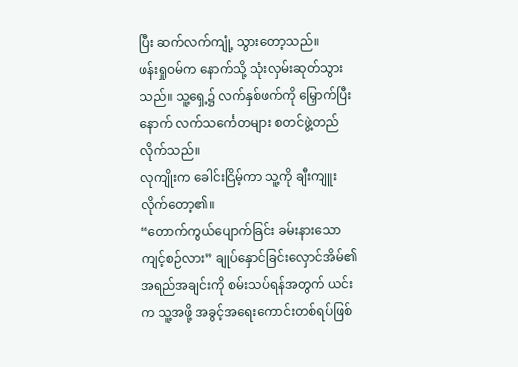ပြီး ဆက်လက်ကျုံ့ သွားတော့သည်။
ဖန်းရှုဝမ်က နောက်သို့ သုံးလှမ်းဆုတ်သွားသည်။ သူ့ရှေ့၌ လက်နှစ်ဖက်ကို မြှောက်ပြီးနောက် လက်သင်္ကေတများ စတင်ဖွဲ့တည်လိုက်သည်။
လုကျိုးက ခေါင်းငြိမ့်ကာ သူ့ကို ချီးကျူးလိုက်တော့၏။
“တောက်ကွယ်ပျောက်ခြင်း ခမ်းနားသောကျင့်စဉ်လား” ချုပ်နှောင်ခြင်းလှောင်အိမ်၏ အရည်အချင်းကို စမ်းသပ်ရန်အတွက် ယင်းက သူ့အဖို့ အခွင့်အရေးကောင်းတစ်ရပ်ဖြစ်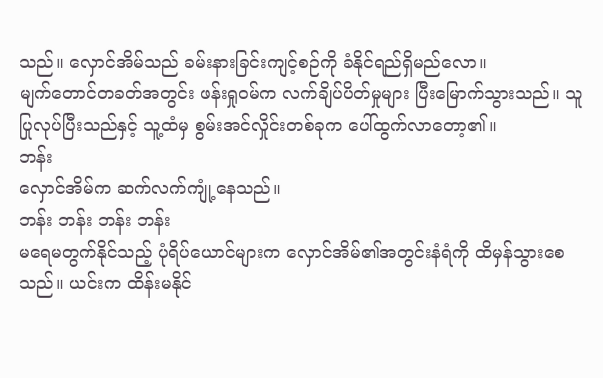သည်။ လှောင်အိမ်သည် ခမ်းနားခြင်းကျင့်စဉ်ကို ခံနိုင်ရည်ရှိမည်လော။
မျက်တောင်တခတ်အတွင်း ဖန်းရှုဝမ်က လက်ချိပ်ပိတ်မှုများ ပြီးမြောက်သွားသည်။ သူပြုလုပ်ပြီးသည်နှင့် သူ့ထံမှ စွမ်းအင်လှိုင်းတစ်ခုက ပေါ်ထွက်လာတော့၏။
ဘန်း
လှောင်အိမ်က ဆက်လက်ကျုံ့နေသည်။
ဘန်း ဘန်း ဘန်း ဘန်း
မရေမတွက်နိုင်သည့် ပုံရိပ်ယောင်များက လှောင်အိမ်၏အတွင်းနံရံကို ထိမှန်သွားစေသည်။ ယင်းက ထိန်းမနိုင်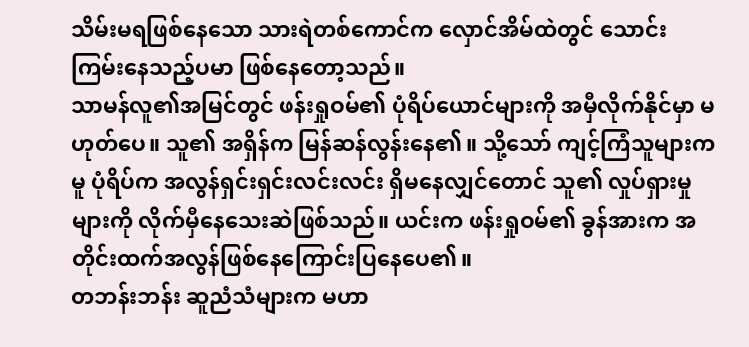သိမ်းမရဖြစ်နေသော သားရဲတစ်ကောင်က လှောင်အိမ်ထဲတွင် သောင်းကြမ်းနေသည့်ပမာ ဖြစ်နေတော့သည်။
သာမန်လူ၏အမြင်တွင် ဖန်းရှုဝမ်၏ ပုံရိပ်ယောင်များကို အမှီလိုက်နိုင်မှာ မဟုတ်ပေ။ သူ၏ အရှိန်က မြန်ဆန်လွန်းနေ၏။ သို့သော် ကျင့်ကြံသူများကမူ ပုံရိပ်က အလွန်ရှင်းရှင်းလင်းလင်း ရှိမနေလျှင်တောင် သူ၏ လှုပ်ရှားမှုများကို လိုက်မှီနေသေးဆဲဖြစ်သည်။ ယင်းက ဖန်းရှုဝမ်၏ ခွန်အားက အတိုင်းထက်အလွန်ဖြစ်နေကြောင်းပြနေပေ၏။
တဘန်းဘန်း ဆူညံသံများက မဟာ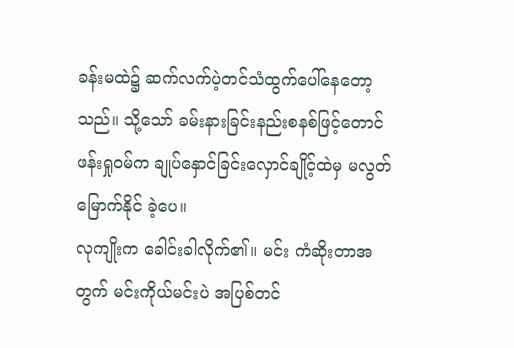ခန်းမထဲ၌ ဆက်လက်ပဲ့တင်သံထွက်ပေါ်နေတော့သည်။ သို့သော် ခမ်းနားခြင်းနည်းစနစ်ဖြင့်တောင် ဖန်းရှုဝမ်က ချုပ်နှောင်ခြင်းလှောင်ချိုင့်ထဲမှ မလွတ်မြောက်နိုင် ခဲ့ပေ။
လုကျိုးက ခေါင်းခါလိုက်၏။ မင်း ကံဆိုးတာအတွက် မင်းကိုယ်မင်းပဲ အပြစ်တင်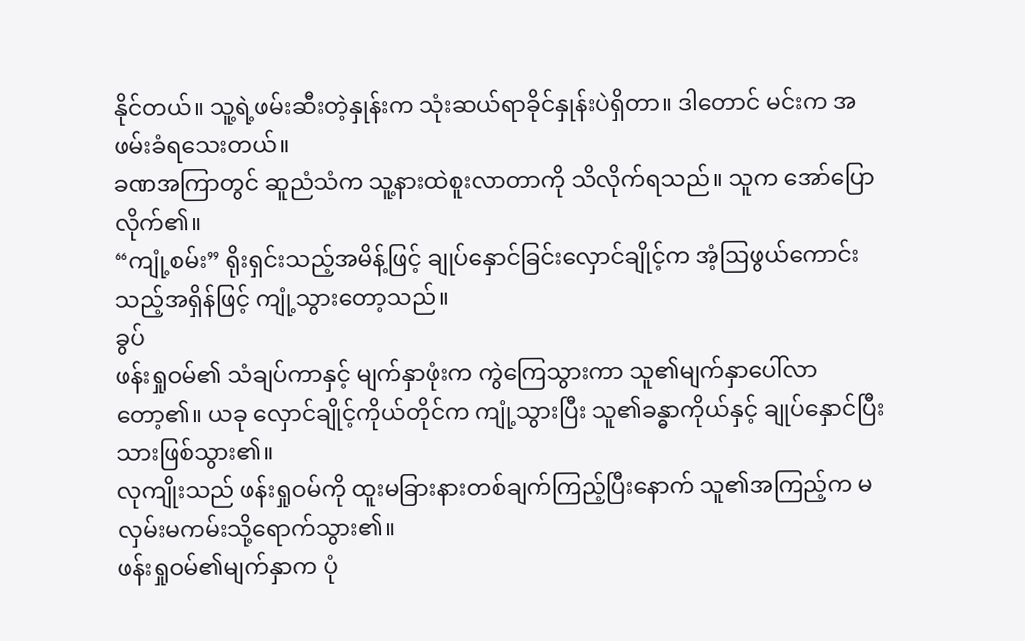နိုင်တယ်။ သူ့ရဲ့ဖမ်းဆီးတဲ့နှုန်းက သုံးဆယ်ရာခိုင်နှုန်းပဲရှိတာ။ ဒါတောင် မင်းက အဖမ်းခံရသေးတယ်။
ခဏအကြာတွင် ဆူညံသံက သူ့နားထဲစူးလာတာကို သိလိုက်ရသည်။ သူက အော်ပြောလိုက်၏။
“ကျုံ့စမ်း” ရိုးရှင်းသည့်အမိန့်ဖြင့် ချုပ်နှောင်ခြင်းလှောင်ချိုင့်က အံ့ဩဖွယ်ကောင်းသည့်အရှိန်ဖြင့် ကျုံ့သွားတော့သည်။
ခွပ်
ဖန်းရှုဝမ်၏ သံချပ်ကာနှင့် မျက်နှာဖုံးက ကွဲကြေသွားကာ သူ၏မျက်နှာပေါ်လာတော့၏။ ယခု လှောင်ချိုင့်ကိုယ်တိုင်က ကျုံ့သွားပြီး သူ၏ခန္ဓာကိုယ်နှင့် ချုပ်နှောင်ပြီးသားဖြစ်သွား၏။
လုကျိုးသည် ဖန်းရှုဝမ်ကို ထူးမခြားနားတစ်ချက်ကြည့်ပြီးနောက် သူ၏အကြည့်က မလှမ်းမကမ်းသို့ရောက်သွား၏။
ဖန်းရှုဝမ်၏မျက်နှာက ပုံ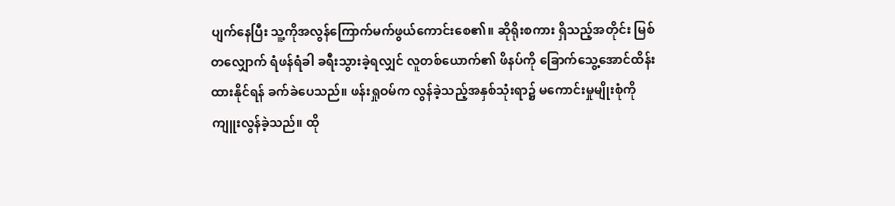ပျက်နေပြီး သူ့ကိုအလွန်ကြောက်မက်ဖွယ်ကောင်းစေ၏။ ဆိုရိုးစကား ရှိသည့်အတိုင်း မြစ်တလျှောက် ရံဖန်ရံခါ ခရီးသွားခဲ့ရလျှင် လူတစ်ယောက်၏ ဖိနပ်ကို ခြောက်သွေ့အောင်ထိန်းထားနိုင်ရန် ခက်ခဲပေသည်။ ဖန်းရှုဝမ်က လွန်ခဲ့သည့်အနှစ်သုံးရာ၌ မကောင်းမှုမျိုးစုံကို ကျူးလွန်ခဲ့သည်။ ထို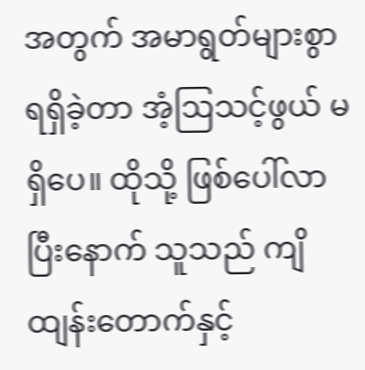အတွက် အမာရွတ်များစွာ ရရှိခဲ့တာ အံ့ဩသင့်ဖွယ် မရှိပေ။ ထိုသို့ ဖြစ်ပေါ်လာပြီးနောက် သူသည် ကျိထျန်းတောက်နှင့်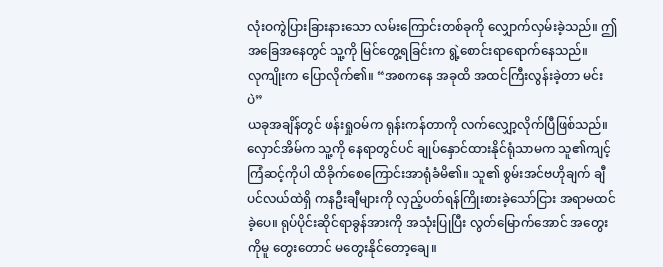လုံးဝကွဲပြားခြားနားသော လမ်းကြောင်းတစ်ခုကို လျှောက်လှမ်းခဲ့သည်။ ဤအခြေအနေတွင် သူ့ကို မြင်တွေ့ရခြင်းက ရွဲ့စောင်းရာရောက်နေသည်။
လုကျိုးက ပြောလိုက်၏။ “အစကနေ အခုထိ အထင်ကြီးလွန်းခဲ့တာ မင်းပဲ”
ယခုအချိန်တွင် ဖန်းရှုဝမ်က ရုန်းကန်တာကို လက်လျှော့လိုက်ပြီဖြစ်သည်။ လှောင်အိမ်က သူ့ကို နေရာတွင်ပင် ချုပ်နှောင်ထားနိုင်ရုံသာမက သူ၏ကျင့်ကြံဆင့်ကိုပါ ထိခိုက်စေကြောင်းအာရုံခံမိ၏။ သူ၏ စွမ်းအင်ဗဟိုချက် ချီပင်လယ်ထဲရှိ ကနဦးချီများကို လှည့်ပတ်ရန်ကြိုးစားခဲ့သော်ငြား အရာမထင်ခဲ့ပေ။ ရုပ်ပိုင်းဆိုင်ရာခွန်အားကို အသုံးပြုပြီး လွတ်မြောက်အောင် အတွေးကိုမူ တွေးတောင် မတွေးနိုင်တော့ချေ။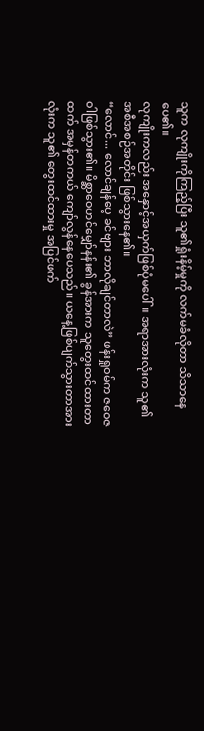သူက လုကျိုးကိုကြည့်ပြီး သူ၏ရှုံးနိမ့်မှုကို လက်မခံလိုတာ သိသာနေပေ၏။
လုကျိုးကလည်း အနှောင့်အယှက်ဖြစ်ပုံမပေါ်။ အရာအားလုံးက သူ၏အစီအစဉ်အတိုင်း ဖြစ်သွားနေ၏။
“လောင်... လောင်ချန်ပေ့ ခင်ဗျား ဘာလိုချင်တာလဲ” ဖန်းရှုဝမ်က ဇဝေဇဝါဖြစ်သွား၏။ မိစ္ဆာဝေဟင်မျှော်နန်း၏ ခွန်အားက သူတွေးထင်ထားတာထက် အမှန်တကယ် ကျော်လွန်နေပေသည်။ ယနေ့ဖြစ်ပျက်သွားတာအားလုံးက သူ၏ တွေးထင်ထားမှု အပြင်ဖက်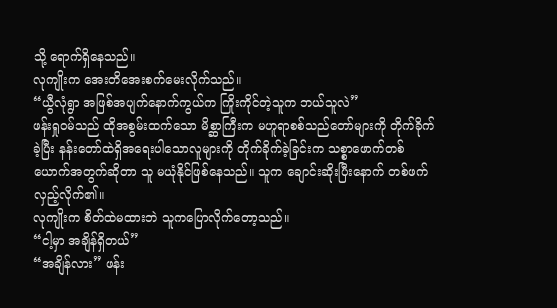သို့ ရောက်ရှိနေသည်။
လုကျိုးက အေးတိအေးစက်မေးလိုက်သည်။
“ယွီလုံရွာ အဖြစ်အပျက်နောက်ကွယ်က ကြိုးကိုင်တဲ့သူက ဘယ်သူလဲ”
ဖန်းရှုဝမ်သည် ထိုအစွမ်းထက်သော မိစ္ဆာကြီးက မဟူရာစစ်သည်တော်များကို တိုက်ခိုက်ခဲ့ပြီး နန်းတော်ထဲရှိအရေးပါသောလူများကို တိုက်ခိုက်ခဲ့ခြင်းက သစ္စာဖောက်တစ်ယောက်အတွက်ဆိုတာ သူ မယုံနိုင်ဖြစ်နေသည်။ သူက ချောင်းဆိုးပြီးနောက် တစ်ဖက်လှည့်လိုက်၏။
လုကျိုးက စိတ်ထဲမထားဘဲ သူကပြောလိုက်တော့သည်။
“ငါ့မှာ အချိန်ရှိတယ်”
“အချိန်လား” ဖန်း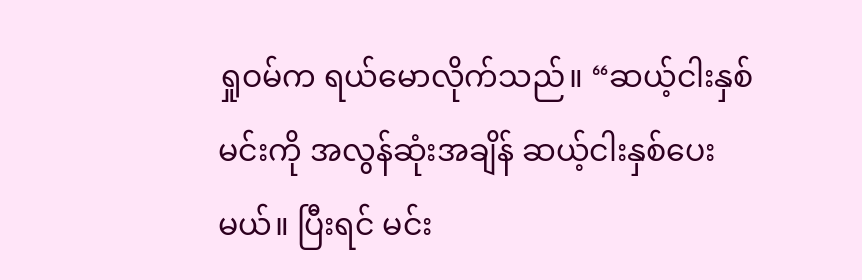ရှုဝမ်က ရယ်မောလိုက်သည်။ “ဆယ့်ငါးနှစ် မင်းကို အလွန်ဆုံးအချိန် ဆယ့်ငါးနှစ်ပေးမယ်။ ပြီးရင် မင်း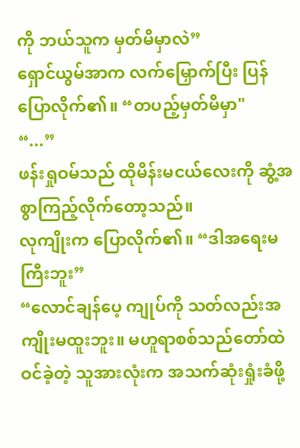ကို ဘယ်သူက မှတ်မိမှာလဲ”
ရှောင်ယွမ်အာက လက်မြှောက်ပြီး ပြန်ပြောလိုက်၏။ “တပည့်မှတ်မိမှာ"
“...”
ဖန်းရှုဝမ်သည် ထိုမိန်းမငယ်လေးကို ဆွံ့အစွာကြည့်လိုက်တော့သည်။
လုကျိုးက ပြောလိုက်၏။ “ဒါအရေးမကြီးဘူး”
“လောင်ချန်ပေ့ ကျုပ်ကို သတ်လည်းအကျိုးမထူးဘူး။ မဟူရာစစ်သည်တော်ထဲဝင်ခဲ့တဲ့ သူအားလုံးက အသက်ဆုံးရှုံးခံဖို့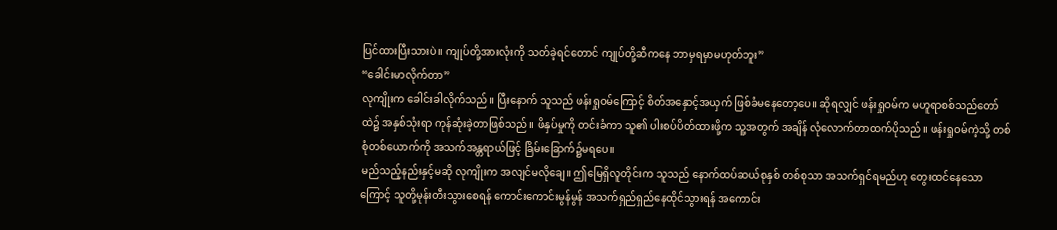ပြင်ထားပြီးသားပဲ။ ကျုပ်တို့အားလုံးကို သတ်ခဲ့ရင်တောင် ကျုပ်တို့ဆီကနေ ဘာမှရမှာမဟုတ်ဘူး”
“ခေါင်းမာလိုက်တာ”
လုကျိုးက ခေါင်းခါလိုက်သည်။ ပြီးနောက် သူသည် ဖန်းရှုဝမ်ကြောင့် စိတ်အနှောင့်အယှက် ဖြစ်ခံမနေတော့ပေ။ ဆိုရလျှင် ဖန်းရှုဝမ်က မဟူရာစစ်သည်တော်ထဲ၌ အနှစ်သုံးရာ ကုန်ဆုံးခဲ့တာဖြစ်သည်။ ဖိနှပ်မှုကို တင်းခံကာ သူ၏ ပါးစပ်ပိတ်ထားဖို့က သူ့အတွက် အချိန် လုံလောက်တာထက်ပိုသည်။ ဖန်းရှုဝမ်ကဲ့သို့ တစ်စုံတစ်ယောက်ကို အသက်အန္တရာယ်ဖြင့် ခြိမ်းခြောက်၌မရပေ။
မည်သည့်နည်းနှင့်မဆို လုကျိုးက အလျင်မလိုချေ။ ဤမြေရှိလူတိုင်းက သူသည် နောက်ထပ်ဆယ်စုနှစ် တစ်စုသာ အသက်ရှင်ရမည်ဟု တွေးထင်နေသောကြောင့် သူတို့မုန်းတီးသွားစေရန် ကောင်းကောင်းမွန်မွန် အသက်ရှည်ရှည်နေထိုင်သွားရန် အကောင်း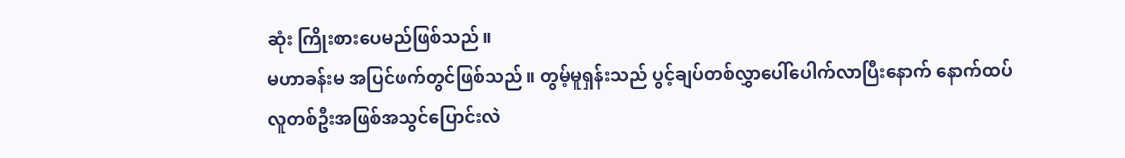ဆုံး ကြိုးစားပေမည်ဖြစ်သည်။
မဟာခန်းမ အပြင်ဖက်တွင်ဖြစ်သည်။ တွမ့်မူရှန်းသည် ပွင့်ချပ်တစ်လွှာပေါ်ပေါက်လာပြီးနောက် နောက်ထပ် လူတစ်ဦးအဖြစ်အသွင်ပြောင်းလဲ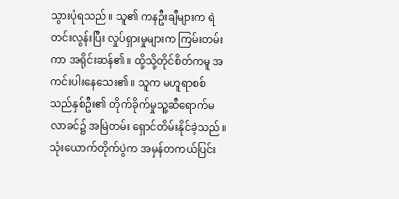သွားပုံရသည်။ သူ၏ ကနဦးချီများက ရဲတင်းလွန်းပြီး လှုပ်ရှားမှုများက ကြမ်းတမ်းကာ အရိုင်းဆန်၏။ ထို့သို့တိုင်စိတ်ကမူ အကင်းပါးနေသေး၏။ သူက မဟူရာစစ်သည်နှစ်ဦး၏ တိုက်ခိုက်မှုသူ့ဆီရောက်မလာခင်၌ အမြဲတမ်း ရှောင်တိမ်းနိုင်ခဲ့သည်။
သုံးယောက်တိုက်ပွဲက အမှန်တကယ်ပြင်း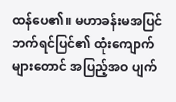ထန်ပေ၏။ မဟာခန်းမအပြင်ဘက်ရင်ပြင်၏ ထုံးကျောက် များတောင် အပြည့်အဝ ပျက်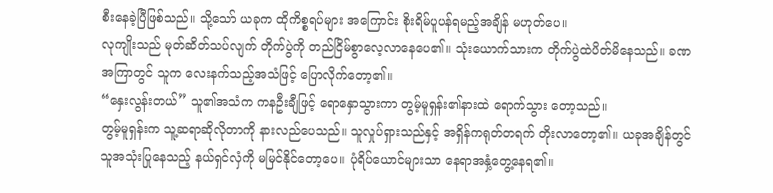စီးနေခဲ့ပြီဖြစ်သည်။ သို့သော် ယခုက ထိုကိစ္စရပ်များ အကြောင်း စိုးရိမ်ပူပန်ရမည့်အချိန် မဟုတ်ပေ။
လုကျိုးသည် မုတ်ဆိတ်သပ်လျက် တိုက်ပွဲကို တည်ငြိမ်စွာလေ့လာနေပေ၏။ သုံးယောက်သားက တိုက်ပွဲထဲပိတ်မိနေသည်။ ခဏအကြာတွင် သူက လေးနက်သည့်အသံဖြင့် ပြောလိုက်တော့၏။
“နှေးလွန်းတယ်” သူ၏အသံက ကနဦးချီဖြင့် ရောနှောသွားကာ တွမ့်မူရှန်း၏နားထဲ ရောက်သွား တော့သည်။
တွမ့်မူရှန်းက သူ့ဆရာဆိုလိုတာကို နားလည်ပေသည်။ သူလှုပ်ရှားသည်နှင့် အရှိန်ကရုတ်တရက် တိုးလာတော့၏။ ယခုအချိန်တွင် သူအသုံးပြုနေသည့် နယ်ရှင်လှံကို မမြင်နိုင်တော့ပေ။ ပုံရိပ်ယောင်များသာ နေရာအနှံ့တွေ့နေရ၏။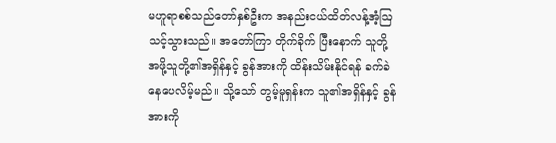မဟူရာစစ်သည်တော်နှစ်ဦးက အနည်းငယ်ထိတ်လန့်အံ့ဩသင့်သွားသည်။ အတော်ကြာ တိုက်ခိုက် ပြီးနောက် သူတို့အဖို့သူတို့၏အရှိန်နှင့် ခွန်အားကို ထိန်းသိမ်းနိုင်ရန် ခက်ခဲနေပေလိမ့်မည်။ သို့သော် တွမ့်မူရှန်းက သူ၏အရှိန်နှင့် ခွန်အားကို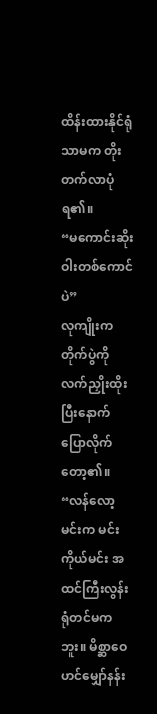ထိန်းထားနိုင်ရုံသာမက တိုးတက်လာပုံရ၏။
“မကောင်းဆိုးဝါးတစ်ကောင်ပဲ”
လုကျိုးက တိုက်ပွဲကို လက်ညှိုးထိုးပြီးနောက် ပြောလိုက်တော့၏။
“လန်လော့ မင်းက မင်းကိုယ်မင်း အထင်ကြီးလွန်းရုံတင်မကဘူး။ မိစ္ဆာဝေဟင်မျှော်နန်း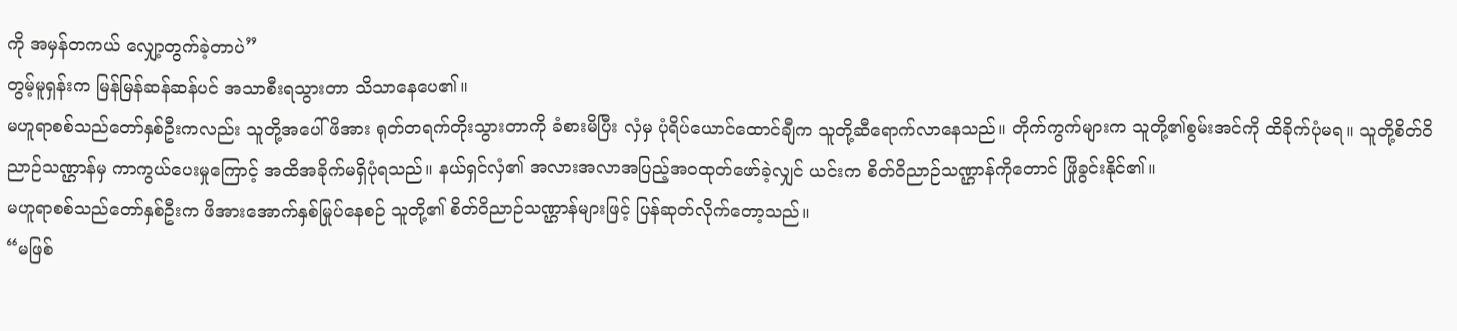ကို အမှန်တကယ် လျှော့တွက်ခဲ့တာပဲ”
တွမ့်မူရှန်းက မြန်မြန်ဆန်ဆန်ပင် အသာစီးရသွားတာ သိသာနေပေ၏။
မဟူရာစစ်သည်တော်နှစ်ဦးကလည်း သူတို့အပေါ်ဖိအား ရုတ်တရက်တိုးသွားတာကို ခံစားမိပြီး လှံမှ ပုံရိပ်ယောင်ထောင်ချီက သူတို့ဆီရောက်လာနေသည်။ တိုက်ကွက်များက သူတို့၏စွမ်းအင်ကို ထိခိုက်ပုံမရ။ သူတို့စိတ်ဝိညာဉ်သဏ္ဌာန်မှ ကာကွယ်ပေးမှုကြောင့် အထိအခိုက်မရှိပုံရသည်။ နယ်ရှင်လှံ၏ အလားအလာအပြည့်အဝထုတ်ဖော်ခဲ့လျှင် ယင်းက စိတ်ဝိညာဉ်သဏ္ဌာန်ကိုတောင် ဖြိုခွင်းနိုင်၏။
မဟူရာစစ်သည်တော်နှစ်ဦးက ဖိအားအောက်နှစ်မြုပ်နေစဉ် သူတို့၏ စိတ်ဝိညာဉ်သဏ္ဌာန်များဖြင့် ပြန်ဆုတ်လိုက်တော့သည်။
“မဖြစ်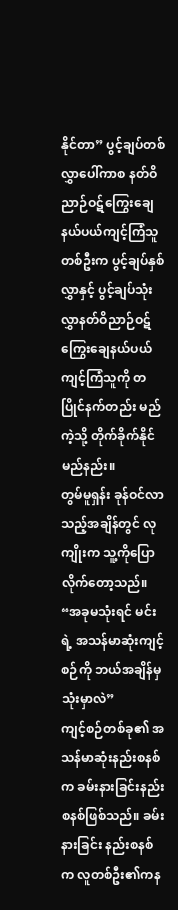နိုင်တာ” ပွင့်ချပ်တစ်လွှာပေါ်ကာစ နတ်ဝိညာဉ်ဝဋ်ကြွေးချေနယ်ပယ်ကျင့်ကြံသူတစ်ဦးက ပွင့်ချပ်နှစ်လွှာနှင့် ပွင့်ချပ်သုံးလွှာနတ်ဝိညာဉ်ဝဋ်ကြွေးချေနယ်ပယ်ကျင့်ကြံသူကို တပြိုင်နက်တည်း မည်ကဲ့သို့ တိုက်ခိုက်နိုင်မည်နည်း။
တွမ်မူရှန်း ခုန်ဝင်လာသည့်အချိန်တွင် လုကျိုးက သူ့ကိုပြောလိုက်တော့သည်။ “အခုမသုံးရင် မင်းရဲ့ အသန်မာဆုံးကျင့်စဉ်ကို ဘယ်အချိန်မှသုံးမှာလဲ”
ကျင့်စဉ်တစ်ခု၏ အသန်မာဆုံးနည်းစနစ်က ခမ်းနားခြင်းနည်းစနစ်ဖြစ်သည်။ ခမ်းနားခြင်း နည်းစနစ်က လူတစ်ဦး၏ကန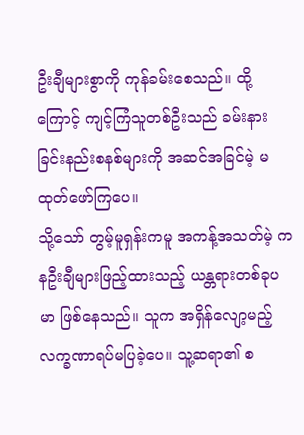ဦးချီများစွာကို ကုန်ခမ်းစေသည်။ ထို့ကြောင့် ကျင့်ကြံသူတစ်ဦးသည် ခမ်းနားခြင်းနည်းစနစ်များကို အဆင်အခြင်မဲ့ မထုတ်ဖော်ကြပေ။
သို့သော် တွမ့်မူရှန်းကမူ အကန့်အသတ်မဲ့ ကနဦးချီများဖြည့်ထားသည့် ယန္တရားတစ်ခုပမာ ဖြစ်နေသည်။ သူက အရှိန်လျော့မည့် လက္ခဏာရပ်မပြခဲ့ပေ။ သူ့ဆရာ၏ စ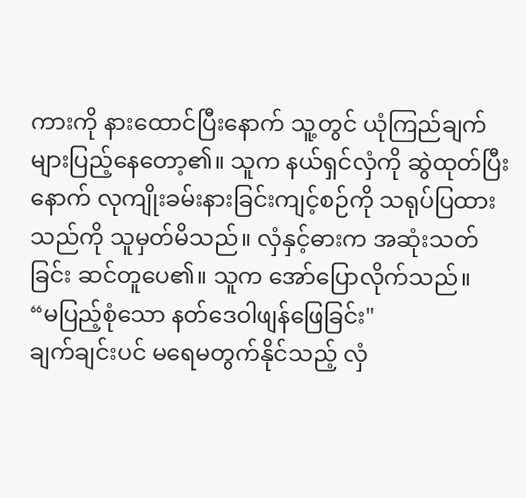ကားကို နားထောင်ပြီးနောက် သူ့တွင် ယုံကြည်ချက်များပြည့်နေတော့၏။ သူက နယ်ရှင်လှံကို ဆွဲထုတ်ပြီးနောက် လုကျိုးခမ်းနားခြင်းကျင့်စဉ်ကို သရုပ်ပြထားသည်ကို သူမှတ်မိသည်။ လှံနှင့်ဓားက အဆုံးသတ်ခြင်း ဆင်တူပေ၏။ သူက အော်ပြောလိုက်သည်။
“မပြည့်စုံသော နတ်ဒေဝါဖျန်ဖြေခြင်း"
ချက်ချင်းပင် မရေမတွက်နိုင်သည့် လှံ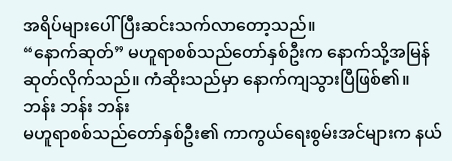အရိပ်များပေါ်ပြီးဆင်းသက်လာတော့သည်။
“နောက်ဆုတ်” မဟူရာစစ်သည်တော်နှစ်ဦးက နောက်သို့အမြန်ဆုတ်လိုက်သည်။ ကံဆိုးသည်မှာ နောက်ကျသွားပြီဖြစ်၏။
ဘန်း ဘန်း ဘန်း
မဟူရာစစ်သည်တော်နှစ်ဦး၏ ကာကွယ်ရေးစွမ်းအင်များက နယ်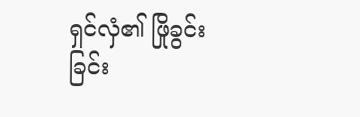ရှင်လှံ၏ ဖြိုခွင်းခြင်း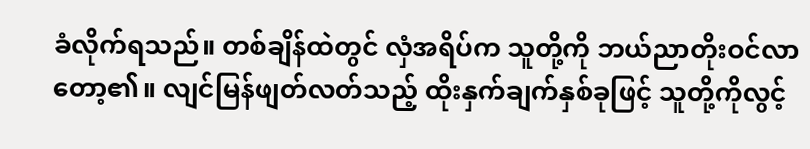ခံလိုက်ရသည်။ တစ်ချိန်ထဲတွင် လှံအရိပ်က သူတို့ကို ဘယ်ညာတိုးဝင်လာတော့၏။ လျင်မြန်ဖျတ်လတ်သည့် ထိုးနှက်ချက်နှစ်ခုဖြင့် သူတို့ကိုလွင့်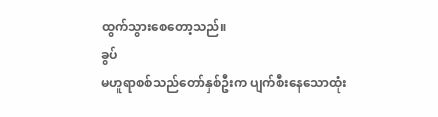ထွက်သွားစေတော့သည်။
ခွပ်
မဟူရာစစ်သည်တော်နှစ်ဦးက ပျက်စီးနေသောထုံး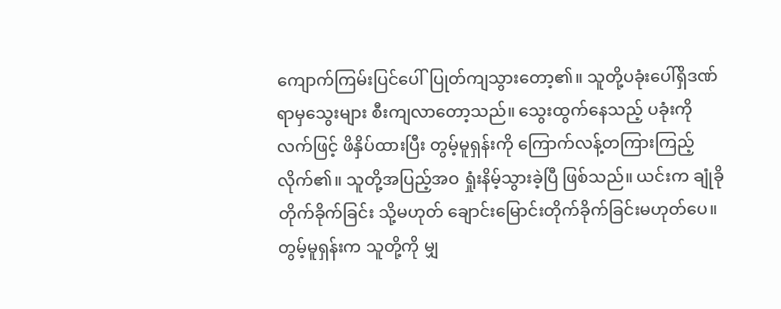ကျောက်ကြမ်းပြင်ပေါ်ပြုတ်ကျသွားတော့၏။ သူတို့ပခုံးပေါ်ရှိဒဏ်ရာမှသွေးများ စီးကျလာတော့သည်။ သွေးထွက်နေသည့် ပခုံးကို လက်ဖြင့် ဖိနှိပ်ထားပြီး တွမ့်မူရှန်းကို ကြောက်လန့်တကြားကြည့်လိုက်၏။ သူတို့အပြည့်အဝ ရှုံးနိမ့်သွားခဲ့ပြီ ဖြစ်သည်။ ယင်းက ချုံခိုတိုက်ခိုက်ခြင်း သို့မဟုတ် ချောင်းမြောင်းတိုက်ခိုက်ခြင်းမဟုတ်ပေ။ တွမ့်မူရှန်းက သူတို့ကို မျှ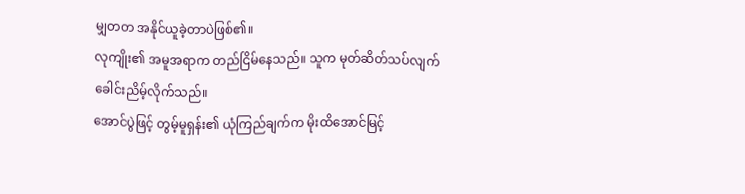မျှတတ အနိုင်ယူခဲ့တာပဲဖြစ်၏။
လုကျိုး၏ အမူအရာက တည်ငြိမ်နေသည်။ သူက မုတ်ဆိတ်သပ်လျက် ခေါင်းညိမ့်လိုက်သည်။
အောင်ပွဲဖြင့် တွမ့်မူရှန်း၏ ယုံကြည်ချက်က မိုးထိအောင်မြင့်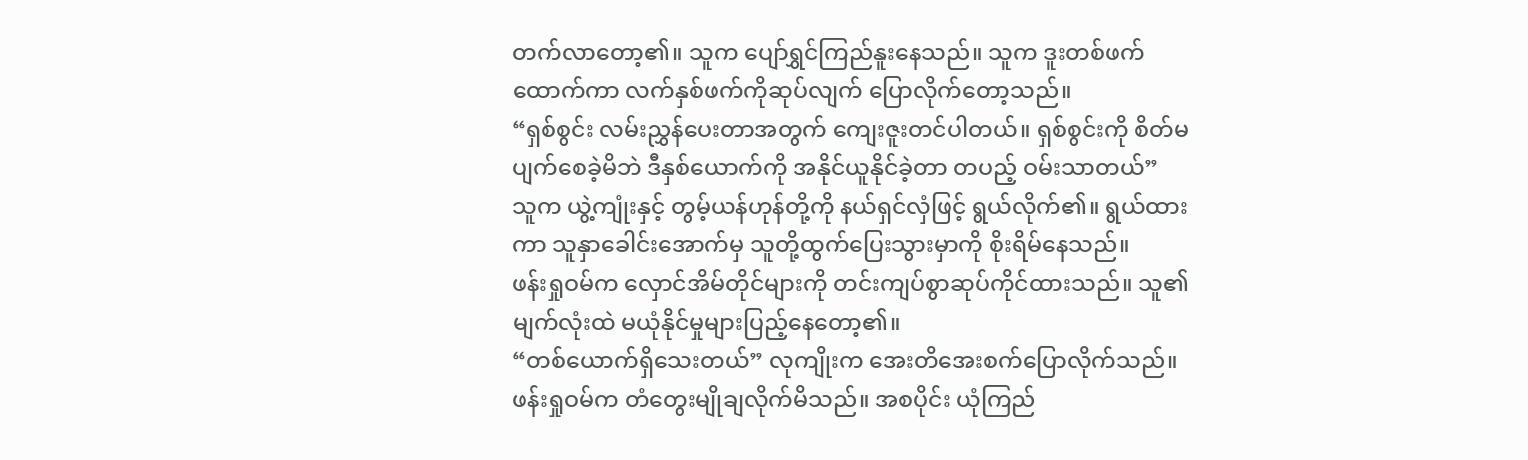တက်လာတော့၏။ သူက ပျော်ရွှင်ကြည်နူးနေသည်။ သူက ဒူးတစ်ဖက်ထောက်ကာ လက်နှစ်ဖက်ကိုဆုပ်လျက် ပြောလိုက်တော့သည်။
“ရှစ်စွင်း လမ်းညွှန်ပေးတာအတွက် ကျေးဇူးတင်ပါတယ်။ ရှစ်စွင်းကို စိတ်မပျက်စေခဲ့မိဘဲ ဒီနှစ်ယောက်ကို အနိုင်ယူနိုင်ခဲ့တာ တပည့် ဝမ်းသာတယ်”
သူက ယွဲ့ကျုံးနှင့် တွမ့်ယန်ဟုန်တို့ကို နယ်ရှင်လှံဖြင့် ရွယ်လိုက်၏။ ရွယ်ထားကာ သူနှာခေါင်းအောက်မှ သူတို့ထွက်ပြေးသွားမှာကို စိုးရိမ်နေသည်။
ဖန်းရှုဝမ်က လှောင်အိမ်တိုင်များကို တင်းကျပ်စွာဆုပ်ကိုင်ထားသည်။ သူ၏ မျက်လုံးထဲ မယုံနိုင်မှုများပြည့်နေတော့၏။
“တစ်ယောက်ရှိသေးတယ်” လုကျိုးက အေးတိအေးစက်ပြောလိုက်သည်။
ဖန်းရှုဝမ်က တံတွေးမျိုချလိုက်မိသည်။ အစပိုင်း ယုံကြည်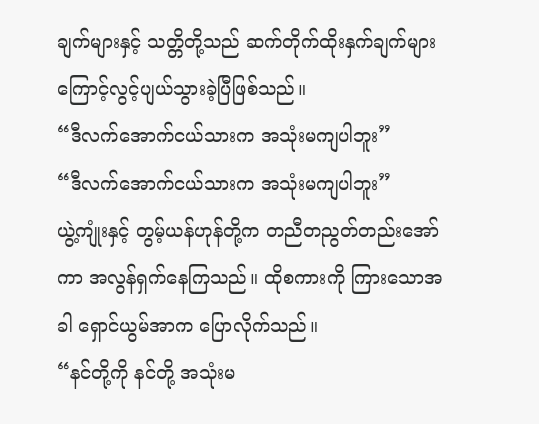ချက်များနှင့် သတ္တိတို့သည် ဆက်တိုက်ထိုးနှက်ချက်များကြောင့်လွင့်ပျယ်သွားခဲ့ပြီဖြစ်သည်။
“ဒီလက်အောက်ငယ်သားက အသုံးမကျပါဘူး”
“ဒီလက်အောက်ငယ်သားက အသုံးမကျပါဘူး”
ယွဲ့ကျုံးနှင့် တွမ့်ယန်ဟုန်တို့က တညီတညွတ်တည်းအော်ကာ အလွန်ရှက်နေကြသည်။ ထိုစကားကို ကြားသောအခါ ရှောင်ယွမ်အာက ပြောလိုက်သည်။
“နင်တို့ကို နင်တို့ အသုံးမ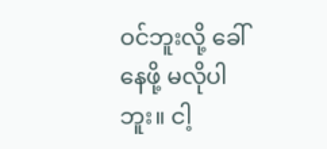ဝင်ဘူးလို့ ခေါ်နေဖို့ မလိုပါဘူး။ ငါ့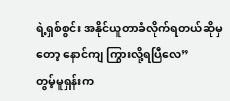ရဲ့ရှစ်စွင်း အနိုင်ယူတာခံလိုက်ရတယ်ဆိုမှတော့ နောင်ကျ ကြွားလို့ရပြီလေ”
တွမ့်မူရှန်းက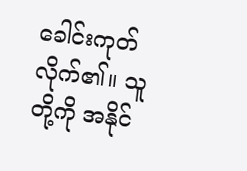ခေါင်းကုတ်လိုက်၏။ သူတို့ကို အနိုင်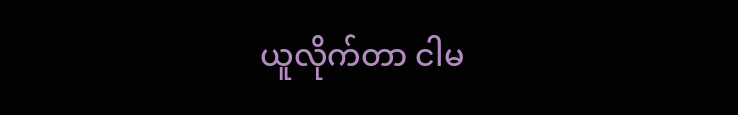ယူလိုက်တာ ငါမ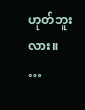ဟုတ်ဘူးလား။
…